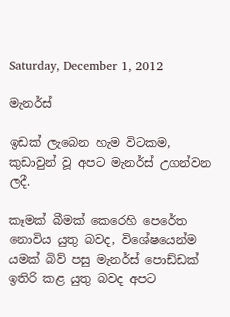Saturday, December 1, 2012

මැනර්ස්

ඉඩක් ලැබෙන හැම විටකම, කුඩාවුන් වූ අපට මැනර්ස් උගන්වන ලදී.

කෑමක් බීමක් කෙරෙහි පෙරේත නොවිය යුතු බවද, විශේෂයෙන්ම යමක් බිව් පසු මැනර්ස් පොඩ්ඩක් ඉතිරි කළ යුතු බවද අපට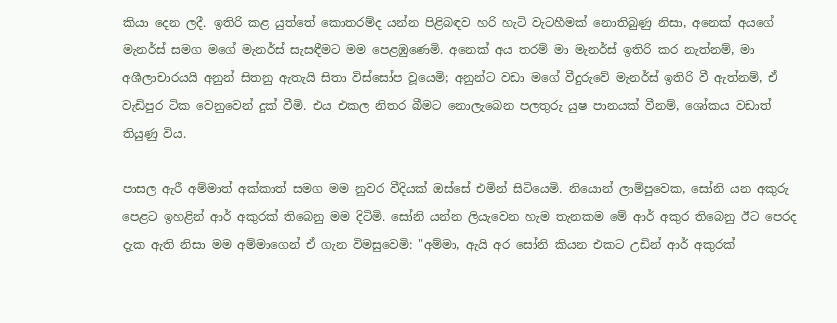කියා දෙන ලදී. ඉතිරි කළ යුත්තේ කොතරම්ද යන්න පිළිබඳව හරි හැටි වැටහීමක් නොතිබුණු නිසා, අනෙක් අයගේ මැනර්ස් සමග මගේ මැනර්ස් සැසඳීමට මම පෙළඹුණෙමි. අනෙක් අය තරම් මා මැනර්ස් ඉතිරි කර නැත්නම්, මා අශීලාචාරයයි අනුන් සිතනු ඇතැයි සිතා විස්සෝප වූයෙමි; අනුන්ට වඩා මගේ වීදුරුවේ මැනර්ස් ඉතිරි වී ඇත්නම්, ඒ වැඩිපුර ටික වෙනුවෙන් දුක් වීමි. එය එකල නිතර බීමට නොලැබෙන පලතුරු යුෂ පානයක් වීනම්, ශෝකය වඩාත් තියුණු විය.

පාසල ඇරී අම්මාත් අක්කාත් සමග මම නුවර වීදියක් ඔස්සේ එමින් සිටියෙමි. නියොන් ලාම්පුවෙක, සෝනි යන අකුරු පෙළට ඉහළින් ආර් අකුරක් තිබෙනු මම දිටිමි. සෝනි යන්න ලියැවෙන හැම තැනකම මේ ආර් අකුර තිබෙනු ඊට පෙරද දැක ඇති නිසා මම අම්මාගෙන් ඒ ගැන විමසුවෙමි: "අම්මා, ඇයි අර සෝනි කියන එකට උඩින් ආර් අකුරක්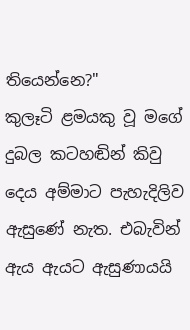තියෙන්නෙ?"
කුලෑටි ළමයකු වූ මගේ දුබල කටහඬින් කිවු දෙය අම්මාට පැහැදිලිව ඇසුණේ නැත. එබැවින් ඇය ඇයට ඇසුණායයි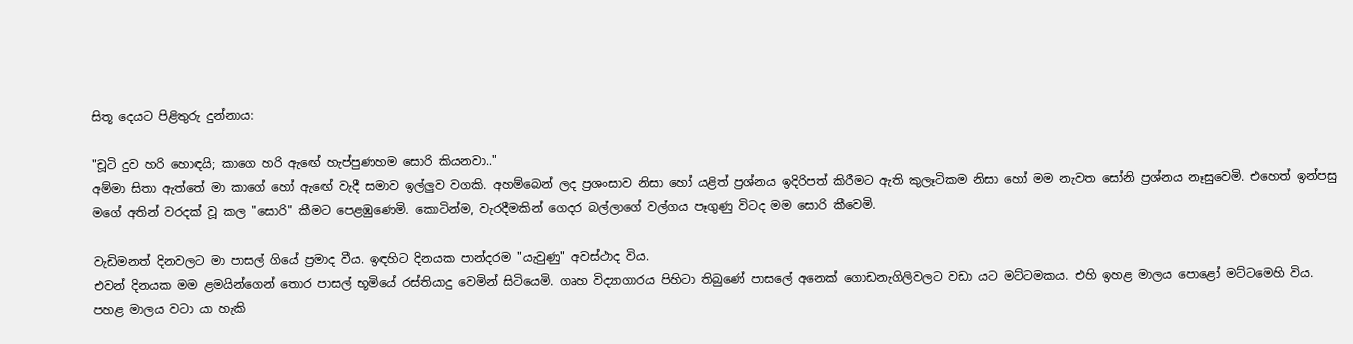සිතූ දෙයට පිළිතුරු දුන්නාය:

"චූටි දුව හරි හොඳයි; කාගෙ හරි ඇඟේ හැප්පුණහම සොරි කියනවා.."
අම්මා සිතා ඇත්තේ මා කාගේ හෝ ඇඟේ වැදී සමාව ඉල්ලුව වගකි. අහම්බෙන් ලද ප්‍රශංසාව නිසා හෝ යළිත් ප්‍රශ්නය ඉදිරිපත් කිරීමට ඇති කුලෑටිකම නිසා හෝ මම නැවත සෝනි ප්‍රශ්නය නෑසුවෙමි. එහෙත් ඉන්පසු මගේ අතින් වරදක් වූ කල "සොරි" කීමට පෙළඹුණෙමි. කොටින්ම, වැරදීමකින් ගෙදර බල්ලාගේ වල්ගය පෑගුණු විටද මම සොරි කීවෙමි.

වැඩිමනත් දිනවලට මා පාසල් ගියේ ප්‍රමාද වීය. ඉඳහිට දිනයක පාන්දරම "යැවුණු" අවස්ථාද විය.
එවන් දිනයක මම ළමයින්ගෙන් තොර පාසල් භූමියේ රස්තියාදු වෙමින් සිටියෙමි. ගෘහ විද්‍යාගාරය පිහිටා තිබුණේ පාසලේ අනෙක් ගොඩනැගිලිවලට වඩා යට මට්ටමකය. එහි ඉහළ මාලය පොළෝ මට්ටමෙහි විය. පහළ මාලය වටා යා හැකි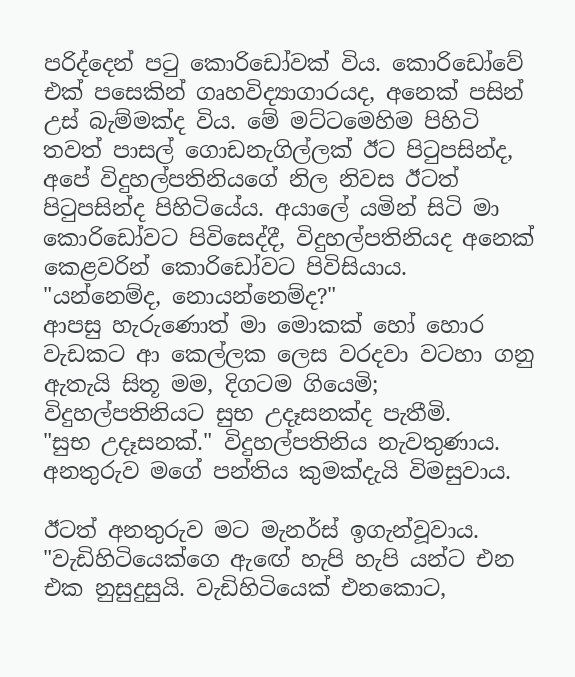පරිද්දෙන් පටු කොරිඩෝවක් විය. කොරිඩෝවේ එක් පසෙකින් ගෘහවිද්‍යාගාරයද, අනෙක් පසින් උස් බැම්මක්ද විය. මේ මට්ටමෙහිම පිහිටි තවත් පාසල් ගොඩනැගිල්ලක් ඊට පිටුපසින්ද, අපේ විදුහල්පතිනියගේ නිල නිවස ඊටත් පිටුපසින්ද පිහිටියේය. අයාලේ යමින් සිටි මා කොරිඩෝවට පිවිසෙද්දී, විදුහල්පතිනියද අනෙක් කෙළවරින් කොරිඩෝවට පිවිසියාය.
"යන්නෙම්ද, නොයන්නෙම්ද?"
ආපසු හැරුණොත් මා මොකක් හෝ හොර වැඩකට ආ කෙල්ලක ලෙස වරදවා වටහා ගනු ඇතැයි සිතූ මම, දිගටම ගියෙමි; විදුහල්පතිනියට සුභ උදෑසනක්ද පැතීමි.
"සුභ උදෑසනක්." විදුහල්පතිනිය නැවතුණාය. අනතුරුව මගේ පන්තිය කුමක්දැයි විමසුවාය.

ඊටත් අනතුරුව මට මැනර්ස් ඉගැන්වූවාය.
"වැඩිහිටියෙක්ගෙ ඇඟේ හැපි හැපි යන්ට එන එක නුසුදුසුයි. වැඩිහිටියෙක් එනකොට,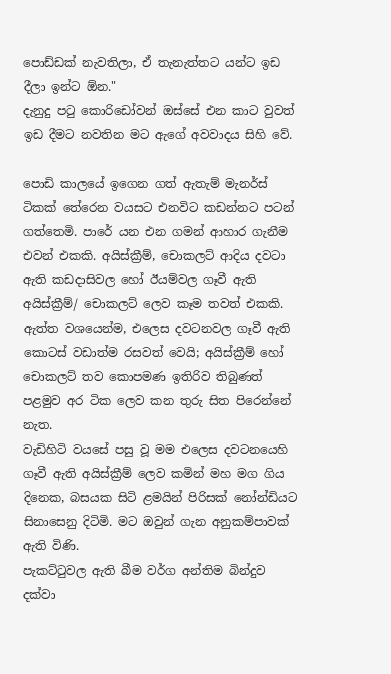පොඩ්ඩක් නැවතිලා, ඒ තැනැත්තට යන්ට ඉඩ දීලා ඉන්ට ඕන."
දැනුදු පටු කොරිඩෝවන් ඔස්සේ එන කාට වුවත් ඉඩ දීමට නවතින මට ඇගේ අවවාදය සිහි වේ.

පොඩි කාලයේ ඉගෙන ගත් ඇතැම් මැනර්ස් ටිකක් තේරෙන වයසට එනවිට කඩන්නට පටන් ගත්තෙමි. පාරේ යන එන ගමන් ආහාර ගැනීම එවන් එකකි. අයිස්ක්‍රීම්, චොකලට් ආදිය දවටා ඇති කඩදාසිවල හෝ ඊයම්වල ගෑවී ඇති අයිස්ක්‍රීම්/ චොකලට් ලෙව කෑම තවත් එකකි.
ඇත්ත වශයෙන්ම, එලෙස දවටනවල ගෑවී ඇති කොටස් වඩාත්ම රසවත් වෙයි; අයිස්ක්‍රීම් හෝ චොකලට් තව කොපමණ ඉතිරිව තිබුණත් පළමුව අර ටික ලෙව කන තුරු සිත පිරෙන්නේ නැත.
වැඩිහිටි වයසේ පසු වූ මම එලෙස දවටනයෙහි ගෑවී ඇති අයිස්ක්‍රීම් ලෙව කමින් මහ මග ගිය දිනෙක, බසයක සිටි ළමයින් පිරිසක් නෝන්ඩියට සිනාසෙනු දිටිමි. මට ඔවුන් ගැන අනුකම්පාවක් ඇති විණි.
පැකට්ටුවල ඇති බීම වර්ග අන්තිම බින්දුව දක්වා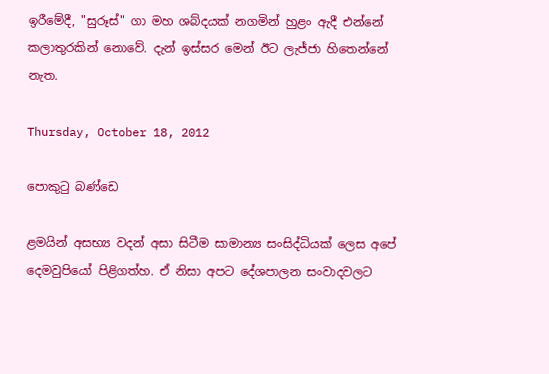ඉරීමේදී, "සුරූස්" ගා මහ ශබ්දයක් නගමින් හුළං ඇදී එන්නේ කලාතුරකින් නොවේ. දැන් ඉස්සර මෙන් ඊට ලැජ්ජා හිතෙන්නේ නැත.

Thursday, October 18, 2012

පොකුටු බණ්ඩෙ

ළමයින් අසභ්‍ය වදන් අසා සිටීම සාමාන්‍ය සංසිද්ධියක් ලෙස අපේ දෙමවුපියෝ පිළිගත්හ. ඒ නිසා අපට දේශපාලන සංවාදවලට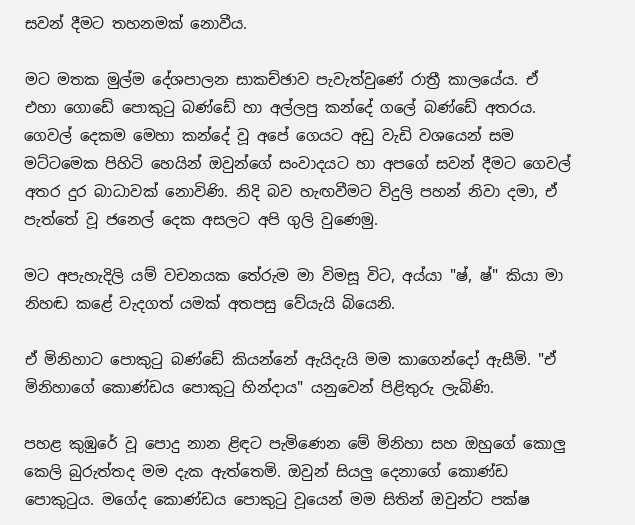සවන් දීමට තහනමක් නොවීය.

මට මතක මුල්ම දේශපාලන සාකච්ඡාව පැවැත්වුණේ රාත්‍රී කාලයේය. ඒ එහා ගොඩේ පොකුටු බණ්ඩේ හා අල්ලපු කන්දේ ගලේ බණ්ඩේ අතරය. ගෙවල් දෙකම මෙහා කන්දේ වූ අපේ ගෙයට අඩු වැඩි වශයෙන් සම මට්ටමෙක පිහිටි හෙයින් ඔවුන්ගේ සංවාදයට හා අපගේ සවන් දීමට ගෙවල් අතර දුර බාධාවක් නොවිණි. නිදි බව හැඟවීමට විදුලි පහන් නිවා දමා, ඒ පැත්තේ වූ ජනෙල් දෙක අසලට අපි ගුලි වුණෙමු.

මට අපැහැදිලි යම් වචනයක තේරුම මා විමසූ විට, අය්යා "ෂ්, ෂ්" කියා මා නිහඬ කළේ වැදගත් යමක් අතපසු වේයැයි බියෙනි.

ඒ මිනිහාට පොකුටු බණ්ඩේ කියන්නේ ඇයිදැයි මම කාගෙන්දෝ ඇසීමි. "ඒ මිනිහාගේ කොණ්ඩය පොකුටු හින්දාය" යනුවෙන් පිළිතුරු ලැබිණි.

පහළ කුඹුරේ වූ පොදු නාන ළිඳට පැමිණෙන මේ මිනිහා සහ ඔහුගේ කොලු කෙලි බුරුත්තද මම දැක ඇත්තෙමි. ඔවුන් සියලු දෙනාගේ කොණ්ඩ පොකුටුය. මගේද කොණ්ඩය පොකුටු වූයෙන් මම සිතින් ඔවුන්ට පක්ෂ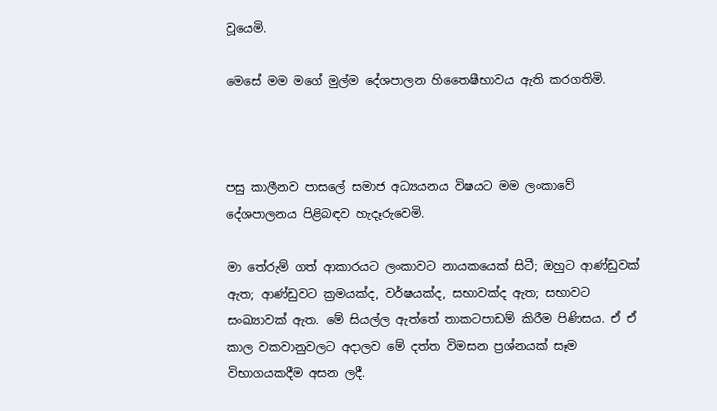වූයෙමි.

මෙසේ මම මගේ මුල්ම දේශපාලන හිතෛෂීභාවය ඇති කරගතිමි.



පසු කාලීනව පාසලේ සමාජ අධ්‍යයනය විෂයට මම ලංකාවේ දේශපාලනය පිළිබඳව හැදෑරුවෙමි.

මා තේරුම් ගත් ආකාරයට ලංකාවට නායකයෙක් සිටී; ඔහුට ආණ්ඩුවක් ඇත; ආණ්ඩුවට ක්‍රමයක්ද, වර්ෂයක්ද, සභාවක්ද ඇත; සභාවට සංඛ්‍යාවක් ඇත. මේ සියල්ල ඇත්තේ තාකටපාඩම් කිරීම පිණිසය. ඒ ඒ කාල වකවානුවලට අදාලව මේ දත්ත විමසන ප්‍රශ්නයක් සෑම විභාගයකදීම අසන ලදී.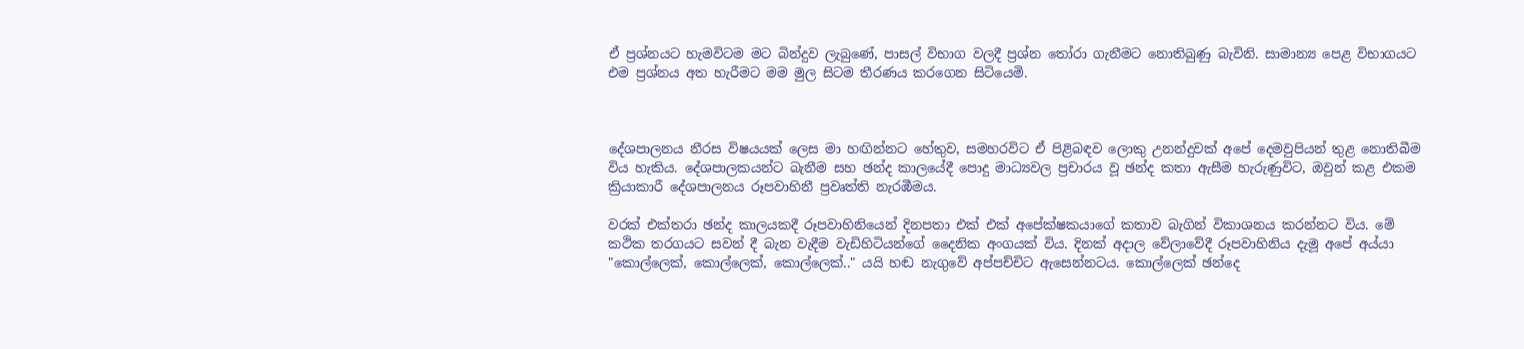ඒ ප්‍රශ්නයට හැමවිටම මට බින්දුව ලැබුණේ, පාසල් විභාග වලදී ප්‍රශ්න තෝරා ගැනීමට නොතිබුණු බැවිනි. සාමාන්‍ය පෙළ විභාගයට එම ප්‍රශ්නය අත හැරීමට මම මුල සිටම තීරණය කරගෙන සිටියෙමි.



දේශපාලනය නීරස විෂයයක් ලෙස මා හඟින්නට හේතුව, සමහරවිට ඒ පිළිබඳව ලොකු උනන්දුවක් අපේ දෙමවුපියන් තුළ නොතිබීම විය හැකිය. දේශපාලකයන්ට බැනීම සහ ඡන්ද කාලයේදී පොදු මාධ්‍යවල ප්‍රචාරය වූ ඡන්ද කතා ඇසීම හැරුණුවිට, ඔවුන් කළ එකම ක්‍රියාකාරී දේශපාලනය රූපවාහිනී ප්‍රවෘත්ති නැරඹීමය.

වරක් එක්තරා ඡන්ද කාලයකදී රූපවාහිනියෙන් දිනපතා එක් එක් අපේක්ෂකයාගේ කතාව බැගින් විකාශනය කරන්නට විය. මේ කථික තරගයට සවන් දී බැන වැදීම වැඩිහිටියන්ගේ දෛනික අංගයක් විය. දිනක් අදාල වේලාවේදී රූපවාහිනිය දැමූ අපේ අය්යා "කොල්ලෙක්, කොල්ලෙක්, කොල්ලෙක්.." යයි හඬ නැගුවේ අප්පච්චිට ඇසෙන්නටය. කොල්ලෙක් ඡන්දෙ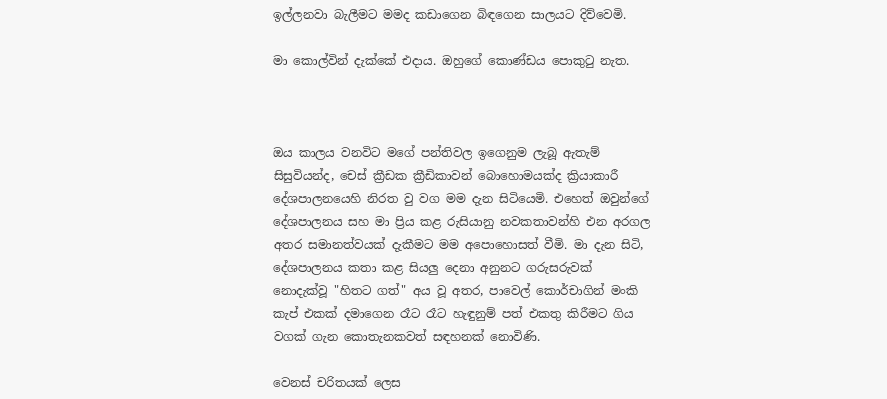ඉල්ලනවා බැලීමට මමද කඩාගෙන බිඳගෙන සාලයට දිව්වෙමි.

මා කොල්වින් දැක්කේ එදාය. ඔහුගේ කොණ්ඩය පොකුටු නැත.



ඔය කාලය වනවිට මගේ පන්තිවල ඉගෙනුම ලැබූ ඇතැම් සිසුවියන්ද, චෙස් ක්‍රීඩක ක්‍රීඩිකාවන් බොහොමයක්ද ක්‍රියාකාරී දේශපාලනයෙහි නිරත වු වග මම දැන සිටියෙමි. එහෙත් ඔවුන්ගේ දේශපාලනය සහ මා ප්‍රිය කළ රුසියානු නවකතාවන්හි එන අරගල අතර සමානත්වයක් දැකීමට මම අපොහොසත් වීමි. මා දැන සිටි, දේශපාලනය කතා කළ සියලු දෙනා අනුනට ගරුසරුවක් නොදැක්වූ "හිතට ගත්" අය වූ අතර, පාවෙල් කොර්චාගින් මංකි කැප් එකක් දමාගෙන රෑට රෑට හැඳුනුම් පත් එකතු කිරීමට ගිය වගක් ගැන කොතැනකවත් සඳහනක් නොවිණි.

වෙනස් චරිතයක් ලෙස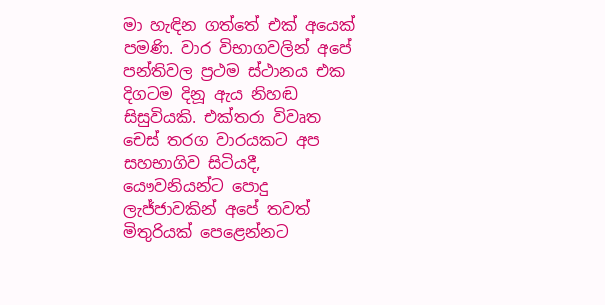මා හැඳින ගත්තේ එක් අයෙක් පමණි. වාර විභාගවලින් අපේ පන්තිවල ප්‍රථම ස්ථානය එක දිගටම දිනූ ඇය නිහඬ සිසුවියකි. එක්තරා විවෘත චෙස් තරග වාරයකට අප සහභාගිව සිටියදී, යෞවනියන්ට පොදු ලැජ්ජාවකින් අපේ තවත් මිතුරියක් පෙළෙන්නට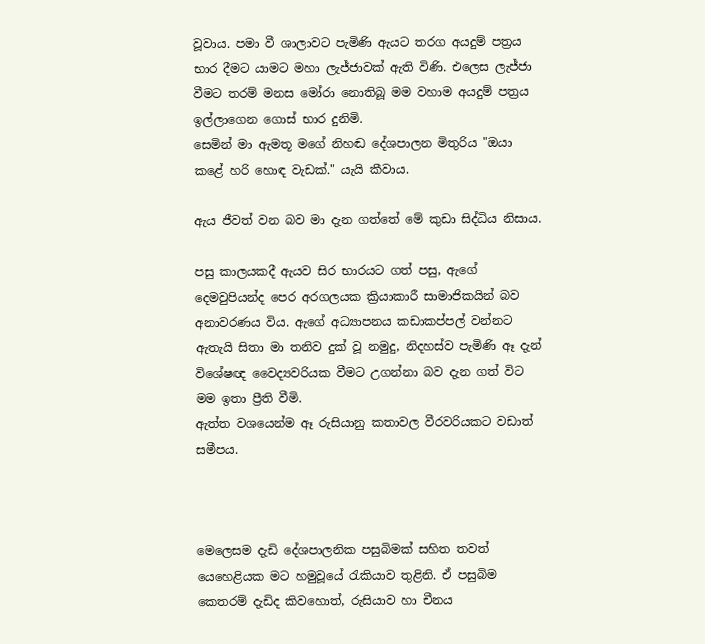වූවාය. පමා වී ශාලාවට පැමිණි ඇයට තරග අයදුම් පත්‍රය භාර දීමට යාමට මහා ලැජ්ජාවක් ඇති විණි. එලෙස ලැජ්ජා වීමට තරම් මනස මෝරා නොතිබූ මම වහාම අයදුම් පත්‍රය ඉල්ලාගෙන ගොස් භාර දුනිමි.
සෙමින් මා ඇමතූ මගේ නිහඬ දේශපාලන මිතුරිය "ඔයා කළේ හරි හොඳ වැඩක්." යැයි කීවාය.

ඇය ජීවත් වන බව මා දැන ගත්තේ මේ කුඩා සිද්ධිය නිසාය.

පසු කාලයකදී ඇයව සිර භාරයට ගත් පසු, ඇගේ දෙමවුපියන්ද පෙර අරගලයක ක්‍රියාකාරී සාමාජිකයින් බව අනාවරණය විය. ඇගේ අධ්‍යාපනය කඩාකප්පල් වන්නට ඇතැයි සිතා මා තනිව දුක් වූ නමුදු, නිදහස්ව පැමිණි ඈ දැන් විශේෂඥ වෛද්‍යවරියක වීමට උගන්නා බව දැන ගත් විට මම ඉතා ප්‍රීති වීමි.
ඇත්ත වශයෙන්ම ඈ රුසියානු කතාවල වීරවරියකට වඩාත් සමීපය.



මෙලෙසම දැඩි දේශපාලනික පසුබිමක් සහිත තවත් යෙහෙළියක මට හමුවූයේ රැකියාව තුළිනි. ඒ පසුබිම කෙතරම් දැඩිද කිවහොත්, රුසියාව හා චීනය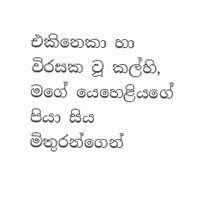එකිනෙකා හා විරසක වූ කල්හි, මගේ යෙහෙළියගේ පියා සිය මිතුරන්ගෙන්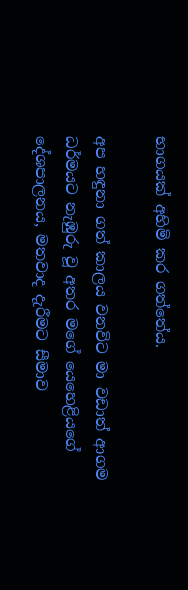භාගයක් අහිමි කර ගත්තේය.

අප හඳුනා ගත් කාලය වනවිට මා වඩාත් ආගම ධර්මයට නැඹුරු වූ අතර මගේ යෙහෙළියගේ දේශපාලනය, මතවාද දැරීමට සීමාව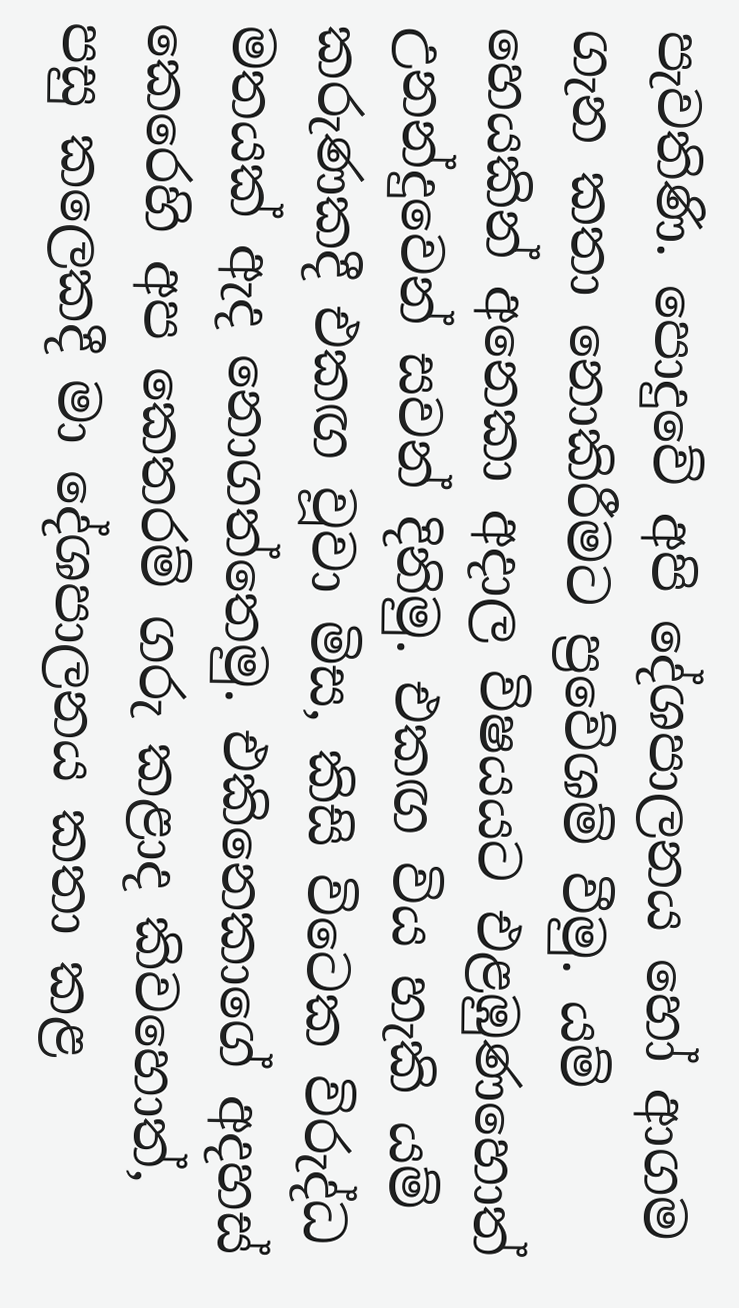පැවතිණි. පොදුවේ අපි දේශපාලනය හෝ ආගම ගැන කතා නොකිරීමට ප්‍රවේශම් වීමු. යම් හෙයකින් අනෙකා අදාල විෂයයට එළඹුණහොත් උනන්දුවෙන් සවන් දිනිමු. එකඟ විය හැකි යම් කරුණකදී එකඟ වූවා මිස, කිසි විටෙක විරුද්ධ මතයක් ඇද නොගත්තෙමු. එකිනෙකාගේ අදහස් කෙරෙහි අප කෙතරම් ගරු කළාද කිවහොත්, පසු කලෙකදී මා දේශපාලනය කතා කළ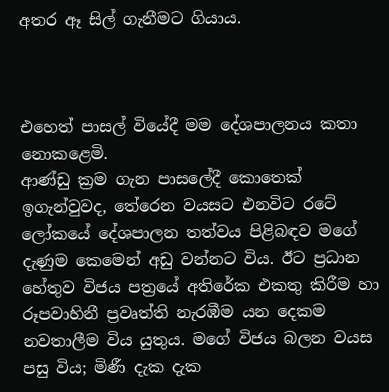අතර ඈ සිල් ගැනීමට ගියාය.



එහෙත් පාසල් වියේදී මම දේශපාලනය කතා නොකළෙමි.
ආණ්ඩු ක්‍රම ගැන පාසලේදී කොතෙක් ඉගැන්වුවද, තේරෙන වයසට එනවිට රටේ ලෝකයේ දේශපාලන තත්වය පිළිබඳව මගේ දැණුම කෙමෙන් අඩු වන්නට විය. ඊට ප්‍රධාන හේතුව විජය පත්‍රයේ අතිරේක එකතු කිරීම හා රූපවාහිනී ප්‍රවෘත්ති නැරඹීම යන දෙකම නවතාලීම විය යුතුය. මගේ විජය බලන වයස පසු විය; මිණී දැක දැක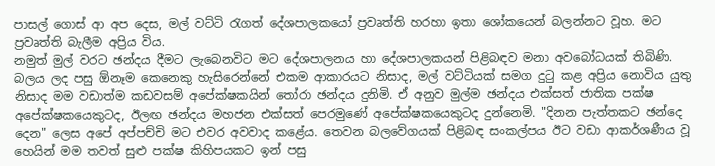පාසල් ගොස් ආ අප දෙස, මල් වට්ටි රැගත් දේශපාලකයෝ ප්‍රවෘත්ති හරහා ඉතා ශෝකයෙන් බලන්නට වූහ. මට ප්‍රවෘත්ති බැලීම අප්‍රිය විය.
නමුත් මුල් වරට ඡන්දය දීමට ලැබෙනවිට මට දේශපාලනය හා දේශපාලකයන් පිළිබඳව මනා අවබෝධයක් තිබිණි. බලය ලද පසු ඕනෑම කෙනෙකු හැසිරෙන්නේ එකම ආකාරයට නිසාද, මල් වට්ටියක් සමග දුටු කළ අප්‍රිය නොවිය යුතු නිසාද මම වඩාත්ම කඩවසම් අපේක්ෂකයින් තෝරා ඡන්දය දුනිමි. ඒ අනුව මුල්ම ඡන්දය එක්සත් ජාතික පක්ෂ අපේක්ෂකයෙකුටද, ඊලඟ ඡන්දය මහජන එක්සත් පෙරමුණේ අපේක්ෂකයෙකුටද දුන්නෙමි. "දිනන පැත්තකට ඡන්දෙ දෙන" ලෙස අපේ අප්පච්චි මට එවර අවවාද කළේය. තෙවන බලවේගයක් පිළිබඳ සංකල්පය ඊට වඩා ආකර්ශණීය වූ හෙයින් මම තවත් සුළු පක්ෂ කිහිපයකට ඉන් පසු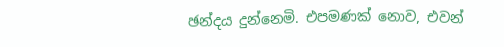ඡන්දය දුන්නෙමි. එපමණක් නොව, එවන්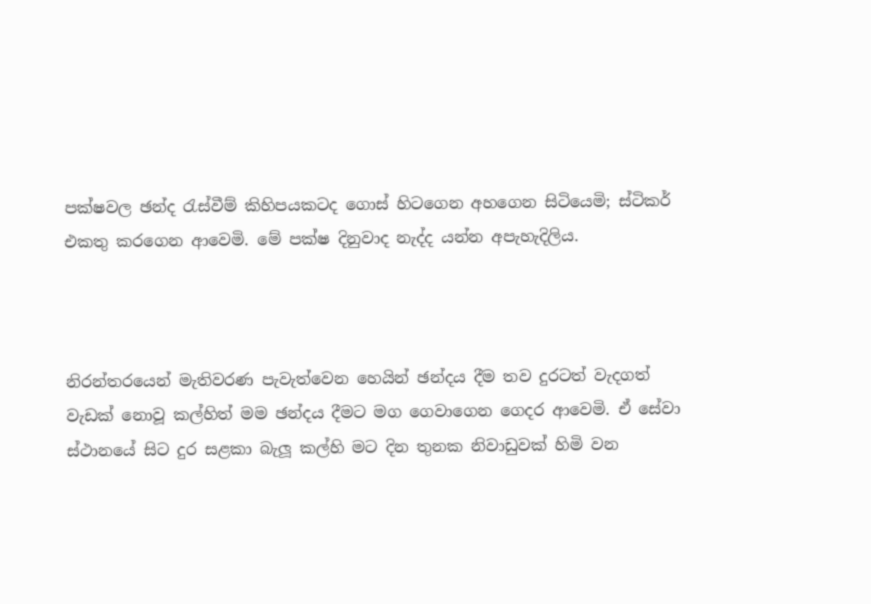පක්ෂවල ඡන්ද රැස්වීම් කිහිපයකටද ගොස් හිටගෙන අහගෙන සිටියෙමි; ස්ටිකර් එකතු කරගෙන ආවෙමි. මේ පක්ෂ දිනුවාද නැද්ද යන්න අපැහැදිලිය.



නිරන්තරයෙන් මැතිවරණ පැවැත්වෙන හෙයින් ඡන්දය දීම තව දුරටත් වැදගත් වැඩක් නොවූ කල්හිත් මම ඡන්දය දීමට මග ගෙවාගෙන ගෙදර ආවෙමි. ඒ සේවා ස්ථානයේ සිට දුර සළකා බැලූ කල්හි මට දින තුනක නිවාඩුවක් හිමි වන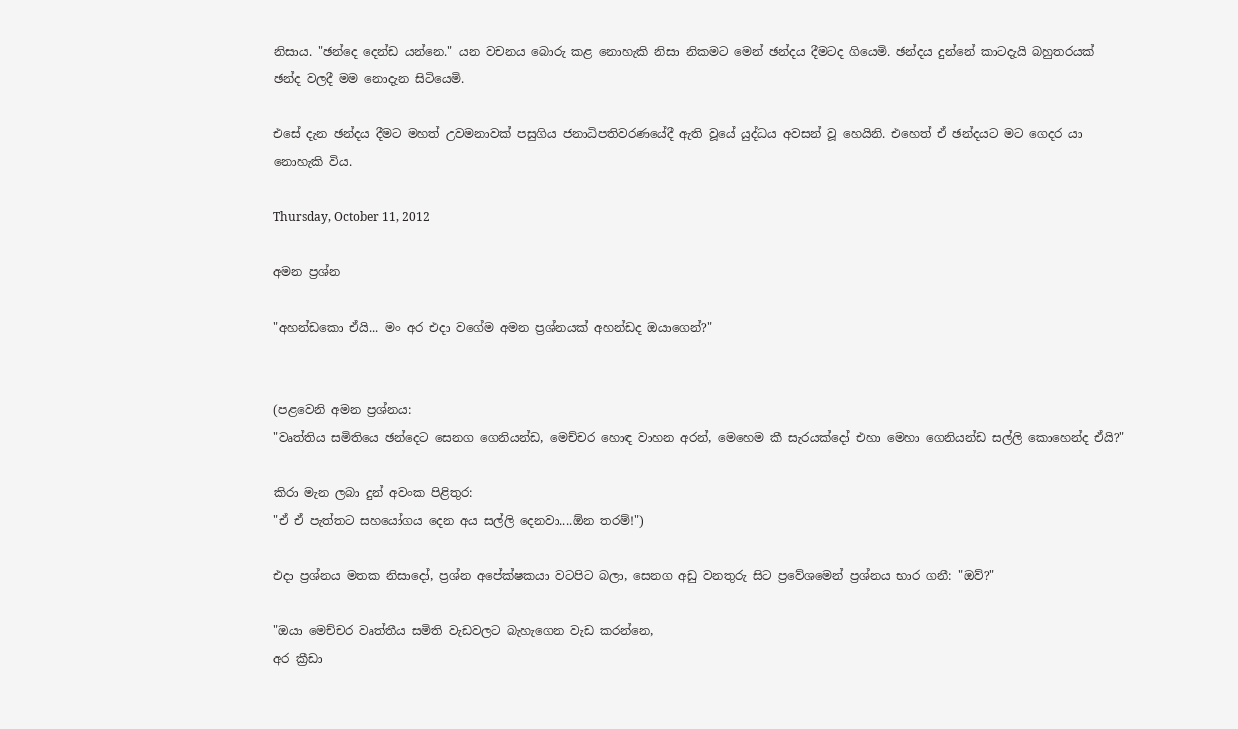නිසාය. "ඡන්දෙ දෙන්ඩ යන්නෙ." යන වචනය බොරු කළ නොහැකි නිසා නිකමට මෙන් ඡන්දය දීමටද ගියෙමි. ඡන්දය දුන්නේ කාටදැයි බහුතරයක් ඡන්ද වලදී මම නොදැන සිටියෙමි.

එසේ දැන ඡන්දය දීමට මහත් උවමනාවක් පසුගිය ජනාධිපතිවරණයේදී ඇති වූයේ යුද්ධය අවසන් වූ හෙයිනි. එහෙත් ඒ ඡන්දයට මට ගෙදර යා නොහැකි විය.

Thursday, October 11, 2012

අමන ප්‍රශ්න

"අහන්ඩකො ඒයි... මං අර එදා වගේම අමන ප්‍රශ්නයක් අහන්ඩද ඔයාගෙන්?"


(පළවෙනි අමන ප්‍රශ්නය:
"වෘත්තිය සමිතියෙ ඡන්දෙට සෙනග ගෙනියන්ඩ, මෙච්චර හොඳ වාහන අරන්, මෙහෙම කී සැරයක්දෝ එහා මෙහා ගෙනියන්ඩ සල්ලි කොහෙන්ද ඒයි?"

කිරා මැන ලබා දුන් අවංක පිළිතුර:
"ඒ ඒ පැත්තට සහයෝගය දෙන අය සල්ලි දෙනවා....ඕන තරම්!")

එදා ප්‍රශ්නය මතක නිසාදෝ, ප්‍රශ්න අපේක්ෂකයා වටපිට බලා, සෙනග අඩු වනතුරු සිට ප්‍රවේශමෙන් ප්‍රශ්නය භාර ගනී: "ඔව්?"

"ඔයා මෙච්චර වෘත්තීය සමිති වැඩවලට බැහැගෙන වැඩ කරන්නෙ,
අර ක්‍රීඩා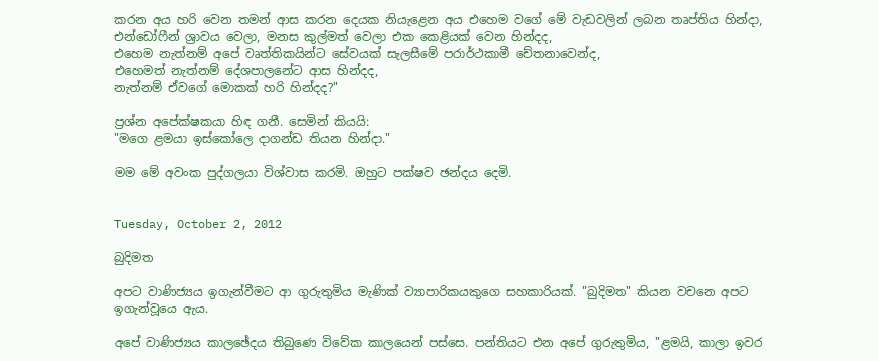කරන අය හරි වෙන තමන් ආස කරන දෙයක නියැළෙන අය එහෙම වගේ මේ වැඩවලින් ලබන තෘප්තිය හින්දා, එන්ඩෝෆීන් ශ්‍රාවය වෙලා, මනස කුල්මත් වෙලා එක කෙළියක් වෙන හින්දද,
එහෙම නැත්නම් අපේ වෘත්තිකයින්ට සේවයක් සැලසීමේ පරාර්ථකාමී චේතනාවෙන්ද,
එහෙමත් නැත්නම් දේශපාලනේට ආස හින්දද,
නැත්නම් ඒවගේ මොකක් හරි හින්දද?"

ප්‍රශ්න අපේක්ෂකයා හිඳ ගනී. සෙමින් කියයි:
"මගෙ ළමයා ඉස්කෝලෙ දාගන්ඩ තියන හින්දා."

මම මේ අවංක පුද්ගලයා විශ්වාස කරමි. ඔහුට පක්ෂව ඡන්දය දෙමි.


Tuesday, October 2, 2012

බුදිමත

අපට වාණිජ්‍යය ඉගැන්වීමට ආ ගුරුතුමිය මැණික් ව්‍යාපාරිකයකුගෙ සහකාරියක්. "බුදිමත" කියන වචනෙ අපට ඉගැන්වූයෙ ඇය.

අපේ වාණිජ්‍යය කාලඡේදය තිබුණෙ විවේක කාලයෙන් පස්සෙ. පන්තියට එන අපේ ගුරුතුමිය, "ළමයි, කාලා ඉවර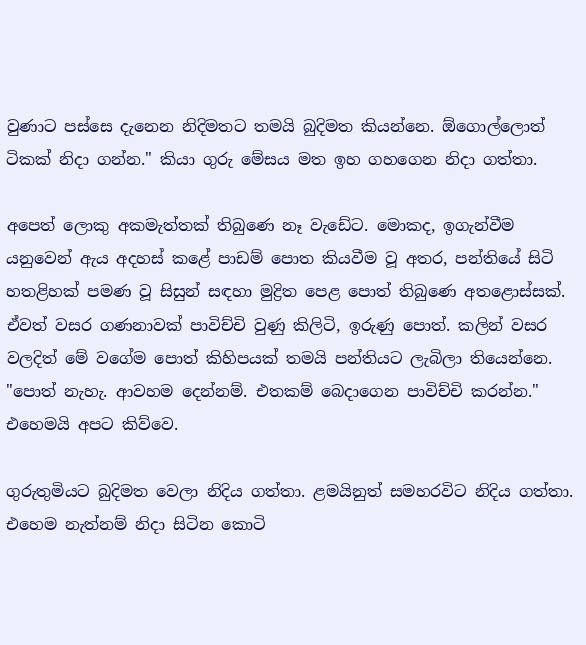වුණාට පස්සෙ දැනෙන නිදිමතට තමයි බුදිමත කියන්නෙ. ඕගොල්ලොත් ටිකක් නිදා ගන්න." කියා ගුරු මේසය මත ඉහ ගහගෙන නිදා ගත්තා.

අපෙත් ලොකු අකමැත්තක් තිබුණෙ නෑ වැඩේට. මොකද, ඉගැන්වීම යනුවෙන් ඇය අදහස් කළේ පාඩම් පොත කියවීම වූ අතර, පන්තියේ සිටි හතළිහක් පමණ වූ සිසුන් සඳහා මුද්‍රිත පෙළ පොත් තිබුණෙ අතළොස්සක්. ඒවත් වසර ගණනාවක් පාවිච්චි වුණු කිලිටි, ඉරුණු පොත්. කලින් වසර වලදිත් මේ වගේම පොත් කිහිපයක් තමයි පන්තියට ලැබිලා තියෙන්නෙ.
"පොත් නැහැ. ආවහම දෙන්නම්. එතකම් බෙදාගෙන පාවිච්චි කරන්න." එහෙමයි අපට කිව්වෙ.

ගුරුතුමියට බුදිමත වෙලා නිදිය ගත්තා. ළමයිනුත් සමහරවිට නිදිය ගත්තා. එහෙම නැත්නම් නිදා සිටින කොටි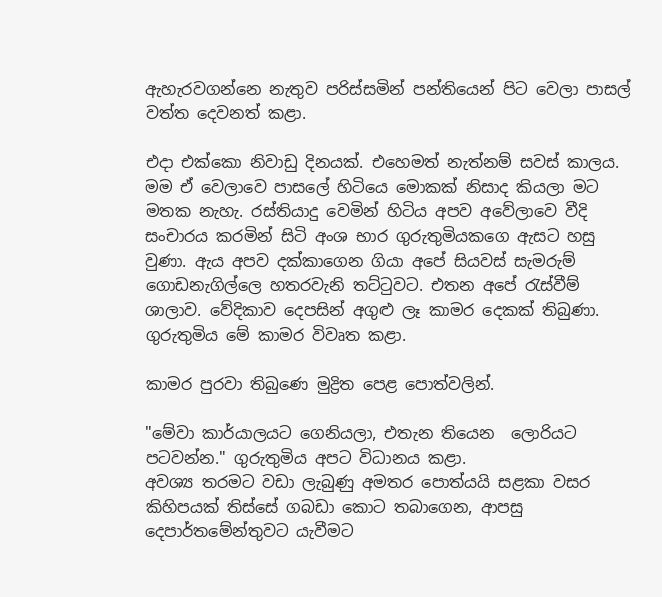ඇහැරවගන්නෙ නැතුව පරිස්සමින් පන්තියෙන් පිට වෙලා පාසල් වත්ත දෙවනත් කළා.

එදා එක්කො නිවාඩු දිනයක්. එහෙමත් නැත්නම් සවස් කාලය. මම ඒ වෙලාවෙ පාසලේ හිටියෙ මොකක් නිසාද කියලා මට මතක නැහැ. රස්තියාදු වෙමින් හිටිය අපව අවේලාවෙ වීදි සංචාරය කරමින් සිටි අංශ භාර ගුරුතුමියකගෙ ඇසට හසු වුණා. ඇය අපව දක්කාගෙන ගියා අපේ සියවස් සැමරුම් ගොඩනැගිල්ලෙ හතරවැනි තට්ටුවට. එතන අපේ රැස්වීම් ශාලාව. වේදිකාව දෙපසින් අගුළු ලෑ කාමර දෙකක් තිබුණා. ගුරුතුමිය මේ කාමර විවෘත කළා.

කාමර පුරවා තිබුණෙ මුද්‍රිත පෙළ පොත්වලින්.

"මේවා කාර්යාලයට ගෙනියලා, එතැන තියෙන  ලොරියට පටවන්න." ගුරුතුමිය අපට විධානය කළා.
අවශ්‍ය තරමට වඩා ලැබුණු අමතර පොත්යයි සළකා වසර කිහිපයක් තිස්සේ ගබඩා කොට තබාගෙන, ආපසු දෙපාර්තමේන්තුවට යැවීමට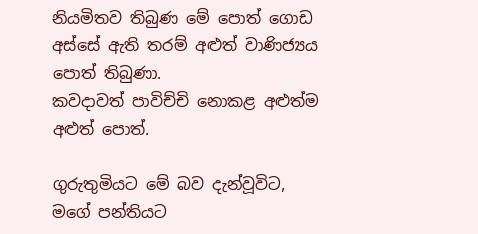නියමිතව තිබුණ මේ පොත් ගොඩ අස්සේ ඇති තරම් අළුත් වාණිජ්‍යය පොත් තිබුණා.
කවදාවත් පාවිච්චි නොකළ අළුත්ම අළුත් පොත්.

ගුරුතුමියට මේ බව දැන්වූවිට, මගේ පන්තියට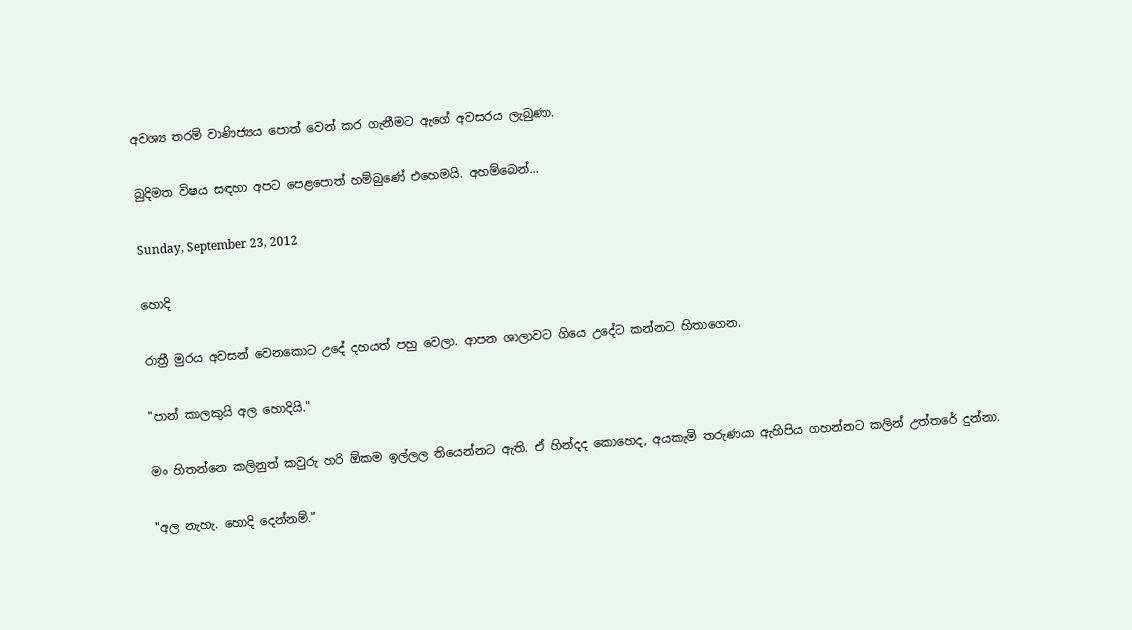අවශ්‍ය තරම් වාණිජ්‍යය පොත් වෙන් කර ගැනීමට ඇගේ අවසරය ලැබුණා.

බුදිමත විෂය සඳහා අපට පෙළපොත් හම්බුණේ එහෙමයි. අහම්බෙන්...

Sunday, September 23, 2012

හොදි

රාත්‍රී මුරය අවසන් වෙනකොට උදේ දහයත් පහු වෙලා. ආපන ශාලාවට ගියෙ උදේට කන්නට හිතාගෙන.

"පාන් කාලකුයි අල හොදියි."

මං හිතන්නෙ කලිනුත් කවුරු හරි ඕකම ඉල්ලල තියෙන්නට ඇති. ඒ හින්දද කොහෙද, අයකැමි තරුණයා ඇහිපිය ගහන්නට කලින් උත්තරේ දුන්නා.

"අල නැහැ. හොදි දෙන්නම්."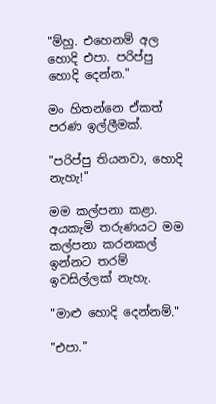"ම්හු. එහෙනම් අල හොදි එපා. පරිප්පු හොදි දෙන්න."

මං හිතන්නෙ ඒකත් පරණ ඉල්ලීමක්.

"පරිප්පු තියනවා, හොදි නැහැ!"

මම කල්පනා කළා. අයකැමි තරුණයට මම කල්පනා කරනකල් ඉන්නට තරම් ඉවසිල්ලක් නැහැ.

"මාළු හොදි දෙන්නම්."

"එපා."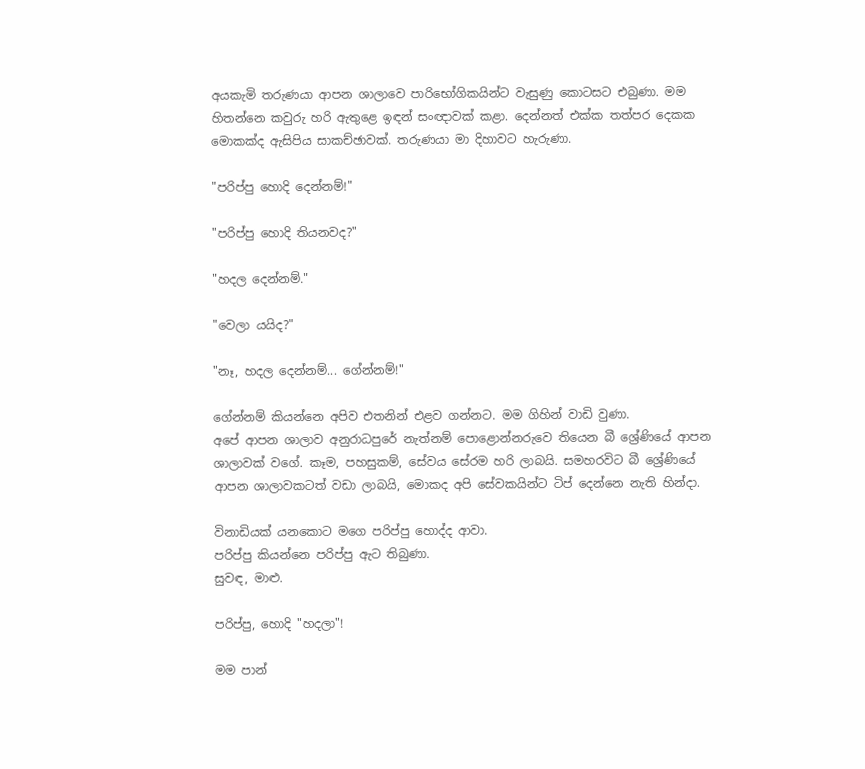අයකැමි තරුණයා ආපන ශාලාවෙ පාරිභෝගිකයින්ට වැසුණු කොටසට එබුණා. මම හිතන්නෙ කවුරු හරි ඇතුළෙ ඉඳන් සංඥාවක් කළා. දෙන්නත් එක්ක තත්පර දෙකක මොකක්ද ඇසිපිය සාකච්ඡාවක්. තරුණයා මා දිහාවට හැරුණා.

"පරිප්පු හොදි දෙන්නම්!"

"පරිප්පු හොදි තියනවද?"

"හදල දෙන්නම්."

"වෙලා යයිද?"

"නෑ, හදල දෙන්නම්... ගේන්නම්!"

ගේන්නම් කියන්නෙ අපිව එතනින් එළව ගන්නට. මම ගිහින් වාඩි වුණා.
අපේ ආපන ශාලාව අනුරාධපුරේ නැත්නම් පොළොන්නරුවෙ තියෙන බී ශ්‍රේණියේ ආපන ශාලාවක් වගේ. කෑම, පහසුකම්, සේවය සේරම හරි ලාබයි. සමහරවිට බී ශ්‍රේණියේ ආපන ශාලාවකටත් වඩා ලාබයි, මොකද අපි සේවකයින්ට ටිප් දෙන්නෙ නැති හින්දා.

විනාඩියක් යනකොට මගෙ පරිප්පු හොද්ද ආවා.
පරිප්පු කියන්නෙ පරිප්පු ඇට තිබුණා.
සුවඳ, මාළු.

පරිප්පු, හොදි "හදලා"!

මම පාන්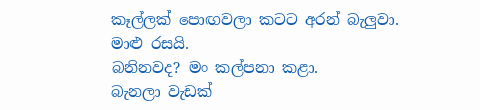කෑල්ලක් පොඟවලා කටට අරන් බැලුවා.
මාළු රසයි.
බනිනවද? මං කල්පනා කළා.
බැනලා වැඩක්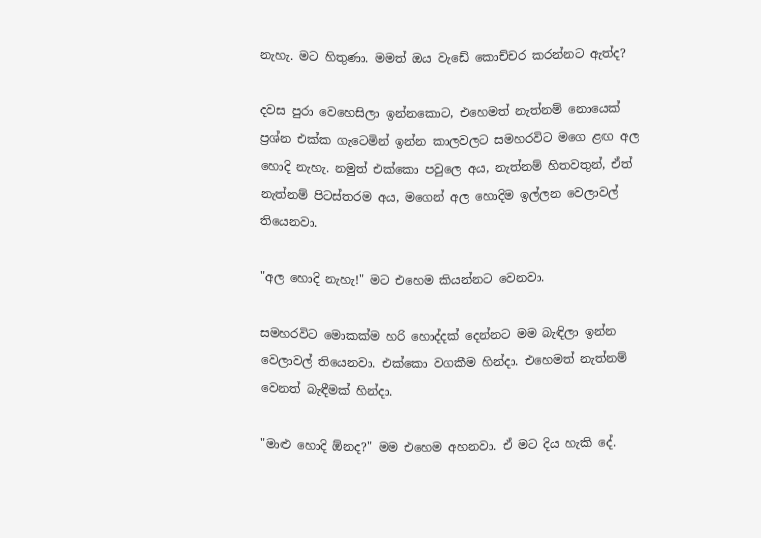නැහැ. මට හිතුණා. මමත් ඔය වැඩේ කොච්චර කරන්නට ඇත්ද?

දවස පුරා වෙහෙසිලා ඉන්නකොට, එහෙමත් නැත්නම් නොයෙක් ප්‍රශ්න එක්ක ගැටෙමින් ඉන්න කාලවලට සමහරවිට මගෙ ළඟ අල හොදි නැහැ. නමුත් එක්කො පවුලෙ අය, නැත්නම් හිතවතුන්, ඒත් නැත්නම් පිටස්තරම අය, මගෙන් අල හොදිම ඉල්ලන වෙලාවල් තියෙනවා.

"අල හොදි නැහැ!" මට එහෙම කියන්නට වෙනවා.

සමහරවිට මොකක්ම හරි හොද්දක් දෙන්නට මම බැඳිලා ඉන්න වෙලාවල් තියෙනවා. එක්කො වගකීම හින්දා. එහෙමත් නැත්නම් වෙනත් බැඳීමක් හින්දා.

"මාළු හොදි ඕනද?" මම එහෙම අහනවා. ඒ මට දිය හැකි දේ.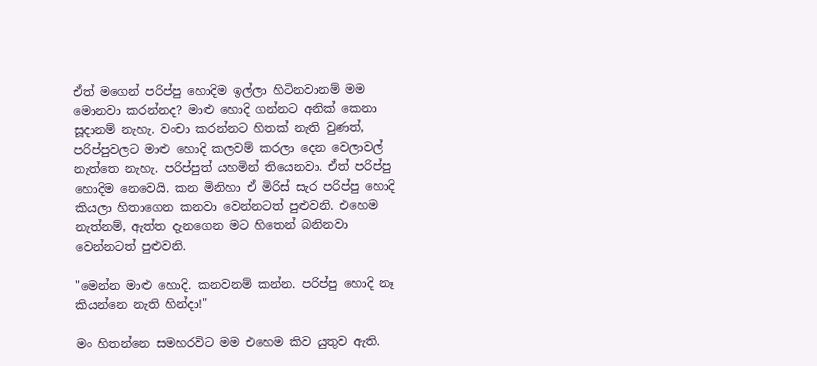ඒත් මගෙන් පරිප්පු හොදිම ඉල්ලා හිටිනවානම් මම මොනවා කරන්නද? මාළු හොදි ගන්නට අනික් කෙනා සූදානම් නැහැ. වංචා කරන්නට හිතක් නැති වුණත්, පරිප්පුවලට මාළු හොදි කලවම් කරලා දෙන වෙලාවල් නැත්තෙ නැහැ. පරිප්පුත් යහමින් තියෙනවා. ඒත් පරිප්පු හොදිම නෙවෙයි. කන මිනිහා ඒ මිරිස් සැර පරිප්පු හොදි කියලා හිතාගෙන කනවා වෙන්නටත් පුළුවනි. එහෙම නැත්නම්, ඇත්ත දැනගෙන මට හිතෙන් බනිනවා වෙන්නටත් පුළුවනි.

"මෙන්න මාළු හොදි. කනවනම් කන්න. පරිප්පු හොදි නෑ කියන්නෙ නැති හින්දා!"

මං හිතන්නෙ සමහරවිට මම එහෙම කිව යුතුව ඇති.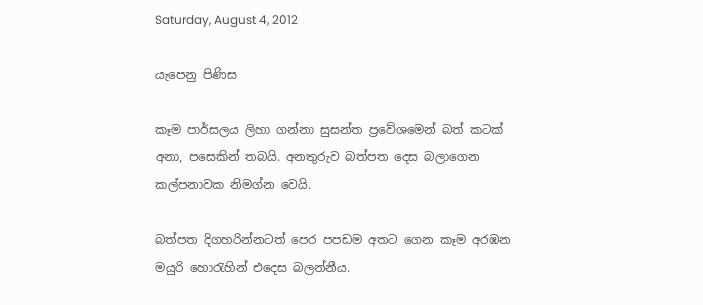Saturday, August 4, 2012

යැපෙනු පිණිස

කෑම පාර්සලය ලිහා ගන්නා සුසන්ත ප්‍රවේශමෙන් බත් කටක් අනා, පසෙකින් තබයි. අනතුරුව බත්පත දෙස බලාගෙන කල්පනාවක නිමග්න වෙයි.

බත්පත දිගහරින්නටත් පෙර පපඩම අතට ගෙන කෑම අරඹන මයුරි හොරැහින් එදෙස බලන්නීය.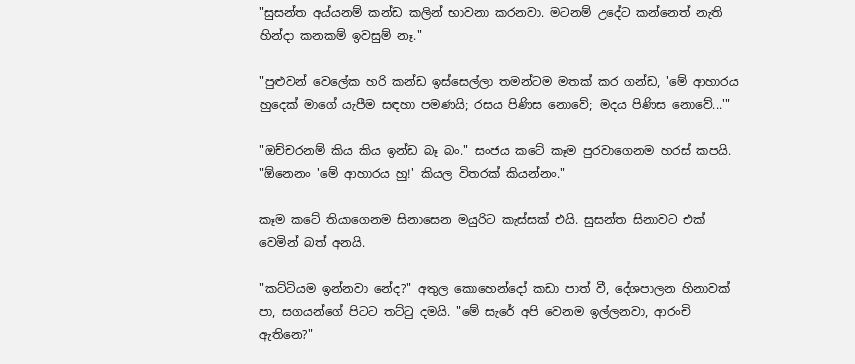"සුසන්ත අය්යනම් කන්ඩ කලින් භාවනා කරනවා. මටනම් උදේට කන්නෙත් නැති හින්දා කනකම් ඉවසුම් නෑ."

"පුළුවන් වෙලේක හරි කන්ඩ ඉස්සෙල්ලා තමන්ටම මතක් කර ගන්ඩ, 'මේ ආහාරය හුදෙක් මාගේ යැපීම සඳහා පමණයි; රසය පිණිස නොවේ; මදය පිණිස නොවේ...'"

"ඔච්චරනම් කිය කිය ඉන්ඩ බෑ බං." සංජය කටේ කෑම පුරවාගෙනම හරස් කපයි. "ඕනෙනං 'මේ ආහාරය හු!' කියල විතරක් කියන්නං."

කෑම කටේ තියාගෙනම සිනාසෙන මයුරිට කැස්සක් එයි. සුසන්ත සිනාවට එක් වෙමින් බත් අනයි.

"කට්ටියම ඉන්නවා නේද?" අතුල කොහෙන්දෝ කඩා පාත් වී, දේශපාලන හිනාවක් පා, සගයන්ගේ පිටට තට්ටු දමයි. "මේ සැරේ අපි වෙනම ඉල්ලනවා, ආරංචි ඇතිනෙ?"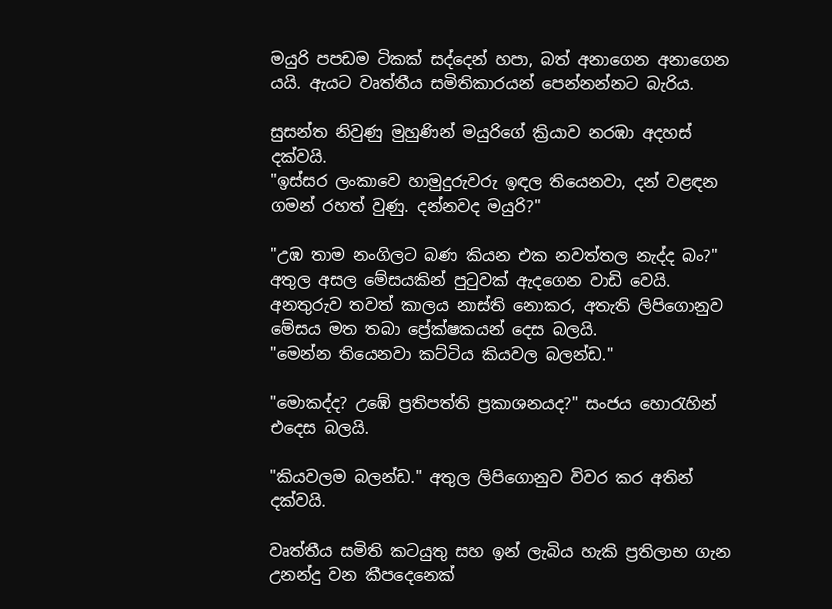මයුරි පපඩම ටිකක් සද්දෙන් හපා, බත් අනාගෙන අනාගෙන යයි. ඇයට වෘත්තීය සමිතිකාරයන් පෙන්නන්නට බැරිය.

සුසන්ත නිවුණු මුහුණින් මයුරිගේ ක්‍රියාව නරඹා අදහස් දක්වයි.
"ඉස්සර ලංකාවෙ හාමුදුරුවරු ඉඳල තියෙනවා, දන් වළඳන ගමන් රහත් වුණු. දන්නවද මයුරි?"

"උඹ තාම නංගිලට බණ කියන එක නවත්තල නැද්ද බං?" අතුල අසල මේසයකින් පුටුවක් ඇදගෙන වාඩි වෙයි. අනතුරුව තවත් කාලය නාස්ති නොකර, අතැති ලිපිගොනුව මේසය මත තබා ප්‍රේක්ෂකයන් දෙස බලයි.
"මෙන්න තියෙනවා කට්ටිය කියවල බලන්ඩ."

"මොකද්ද? උඹේ ප්‍රතිපත්ති ප්‍රකාශනයද?" සංජය හොරැහින් එදෙස බලයි.

"කියවලම බලන්ඩ." අතුල ලිපිගොනුව විවර කර අතින් දක්වයි.

වෘත්තීය සමිති කටයුතු සහ ඉන් ලැබිය හැකි ප්‍රතිලාභ ගැන උනන්දු වන කීපදෙනෙක්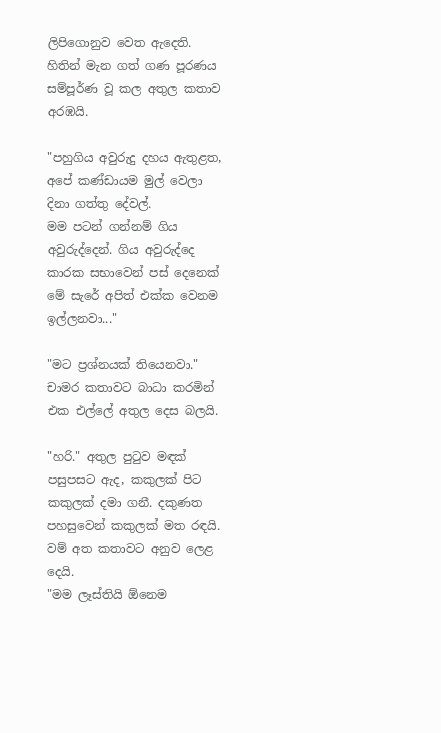ලිපිගොනුව වෙත ඇදෙති. හිතින් මැන ගත් ගණ පූරණය සම්පූර්ණ වූ කල අතුල කතාව අරඹයි.

"පහුගිය අවුරුදු දහය ඇතුළත, අපේ කණ්ඩායම මුල් වෙලා දිනා ගත්තු දේවල්.
මම පටන් ගන්නම් ගිය අවුරුද්දෙන්. ගිය අවුරුද්දෙ කාරක සභාවෙන් පස් දෙනෙක් මේ සැරේ අපිත් එක්ක වෙනම ඉල්ලනවා..."

"මට ප්‍රශ්නයක් තියෙනවා." චාමර කතාවට බාධා කරමින් එක එල්ලේ අතුල දෙස බලයි.

"හරි." අතුල පුටුව මඳක් පසුපසට ඇද, කකුලක් පිට කකුලක් දමා ගනී. දකුණත පහසුවෙන් කකුලක් මත රඳයි. වම් අත කතාවට අනුව ලෙළ දෙයි.
"මම ලෑස්තියි ඕනෙම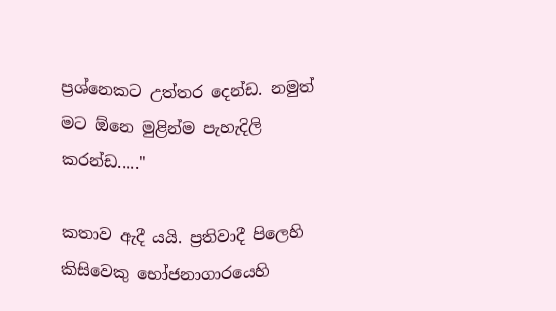ප්‍රශ්නෙකට උත්තර දෙන්ඩ. නමුත් මට ඕනෙ මුළින්ම පැහැදිලි කරන්ඩ....."

කතාව ඇදී යයි. ප්‍රතිවාදී පිලෙහි කිසිවෙකු භෝජනාගාරයෙහි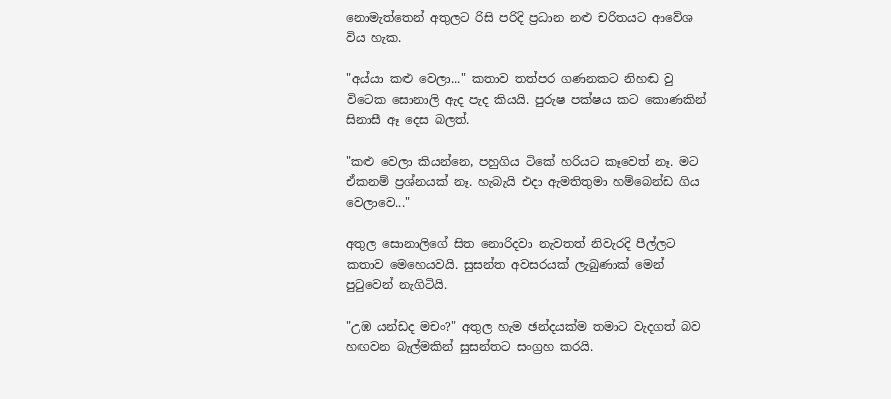නොමැත්තෙන් අතුලට රිසි පරිදි ප්‍රධාන නළු චරිතයට ආවේශ විය හැක.

"අය්යා කළු වෙලා..." කතාව තත්පර ගණනකට නිහඬ වු විටෙක සොනාලි ඇද පැද කියයි. පුරුෂ පක්ෂය කට කොණකින් සිනාසී ඈ දෙස බලත්.

"කළු වෙලා කියන්නෙ, පහුගිය ටිකේ හරියට කෑවෙත් නෑ. මට ඒකනම් ප්‍රශ්නයක් නෑ. හැබැයි එදා ඇමතිතුමා හම්බෙන්ඩ ගිය වෙලාවෙ..."

අතුල සොනාලිගේ සිත නොරිදවා නැවතත් නිවැරදි පීල්ලට කතාව මෙහෙයවයි. සුසන්ත අවසරයක් ලැබුණාක් මෙන් පුටුවෙන් නැගිටියි.

"උඹ යන්ඩද මචං?" අතුල හැම ඡන්දයක්ම තමාට වැදගත් බව හඟවන බැල්මකින් සුසන්තට සංග්‍රහ කරයි.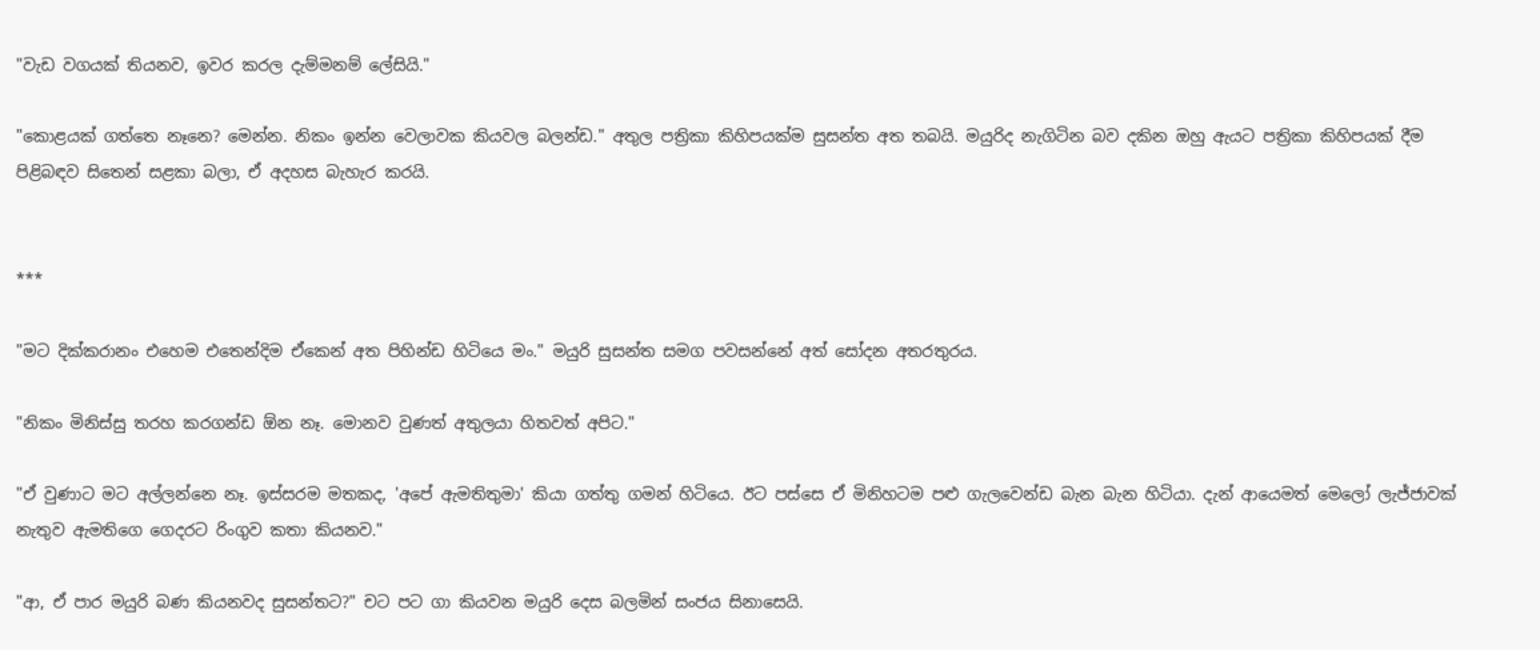"වැඩ වගයක් තියනව, ඉවර කරල දැම්මනම් ලේසියි."

"කොළයක් ගත්තෙ නෑනෙ? මෙන්න. නිකං ඉන්න වෙලාවක කියවල බලන්ඩ." අතුල පත්‍රිකා කිහිපයක්ම සුසන්ත අත තබයි. මයුරිද නැගිටින බව දකින ඔහු ඇයට පත්‍රිකා කිහිපයක් දීම පිළිබඳව සිතෙන් සළකා බලා, ඒ අදහස බැහැර කරයි.


***

"මට දික්කරානං එහෙම එතෙන්දිම ඒකෙන් අත පිහින්ඩ හිටියෙ මං." මයුරි සුසන්ත සමග පවසන්නේ අත් සෝදන අතරතුරය.

"නිකං මිනිස්සු තරහ කරගන්ඩ ඕන නෑ. මොනව වුණත් අතුලයා හිතවත් අපිට."

"ඒ වුණාට මට අල්ලන්නෙ නෑ. ඉස්සරම මතකද, 'අපේ ඇමතිතුමා' කියා ගත්තු ගමන් හිටියෙ. ඊට පස්සෙ ඒ මිනිහටම පළු ගැලවෙන්ඩ බැන බැන හිටියා. දැන් ආයෙමත් මෙලෝ ලැජ්ජාවක් නැතුව ඇමතිගෙ ගෙදරට රිංගුව කතා කියනව."

"ආ, ඒ පාර මයුරි බණ කියනවද සුසන්තට?" චට පට ගා කියවන මයුරි දෙස බලමින් සංජය සිනාසෙයි.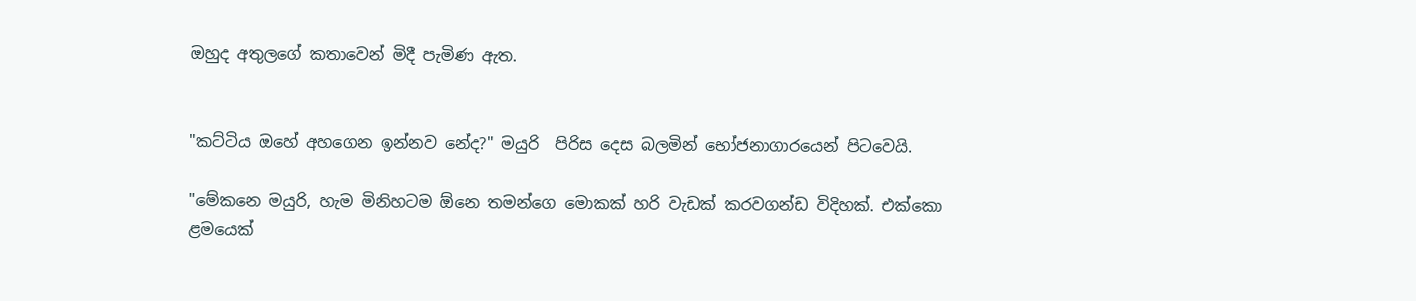ඔහුද අතුලගේ කතාවෙන් මිදී පැමිණ ඇත.


"කට්ටිය ඔහේ අහගෙන ඉන්නව නේද?" මයුරි  පිරිස දෙස බලමින් භෝජනාගාරයෙන් පිටවෙයි.

"මේකනෙ මයුරි, හැම මිනිහටම ඕනෙ තමන්ගෙ මොකක් හරි වැඩක් කරවගන්ඩ විදිහක්. එක්කො ළමයෙක්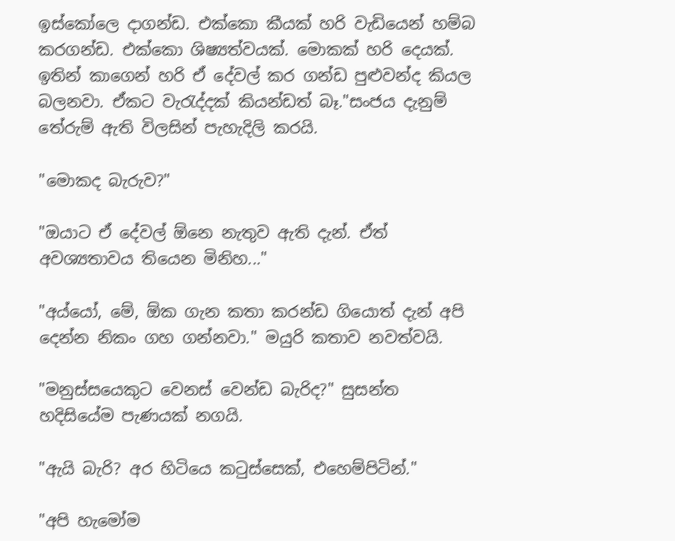ඉස්කෝලෙ දාගන්ඩ. එක්කො කීයක් හරි වැඩියෙන් හම්බ කරගන්ඩ. එක්කො ශිෂ්‍යත්වයක්. මොකක් හරි දෙයක්. ඉතින් කාගෙන් හරි ඒ දේවල් කර ගන්ඩ පුළුවන්ද කියල බලනවා. ඒකට වැරැද්දක් කියන්ඩත් බෑ."සංජය දැනුම් තේරුම් ඇති විලසින් පැහැදිලි කරයි.

"මොකද බැරුව?"

"ඔයාට ඒ දේවල් ඕනෙ නැතුව ඇති දැන්. ඒත් අවශ්‍යතාවය තියෙන මිනිහ..."

"අය්යෝ, මේ, ඕක ගැන කතා කරන්ඩ ගියොත් දැන් අපි දෙන්න නිකං ගහ ගන්නවා." මයුරි කතාව නවත්වයි.

"මනුස්සයෙකුට වෙනස් වෙන්ඩ බැරිද?" සුසන්ත හදිසියේම පැණයක් නගයි.

"ඇයි බැරි? අර හිටියෙ කටුස්සෙක්, එහෙම්පිටින්."

"අපි හැමෝම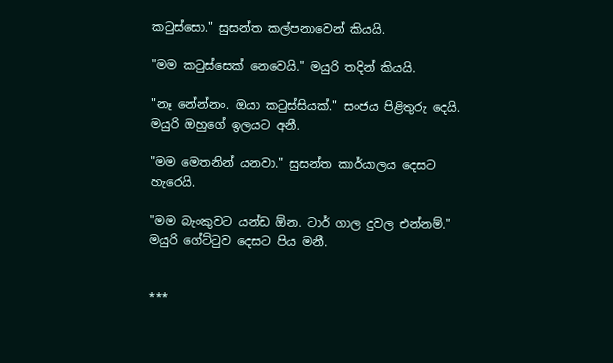කටුස්සො." සුසන්ත කල්පනාවෙන් කියයි.

"මම කටුස්සෙක් නෙවෙයි." මයුරි තදින් කියයි.

"නෑ නේන්නං. ඔයා කටුස්සියක්." සංජය පිළිතුරු දෙයි. මයුරි ඔහුගේ ඉලයට අනී.

"මම මෙතනින් යනවා." සුසන්ත කාර්යාලය දෙසට හැරෙයි.

"මම බැංකුවට යන්ඩ ඕන. ටාර් ගාල දුවල එන්නම්." මයුරි ගේට්ටුව දෙසට පිය මනී.


***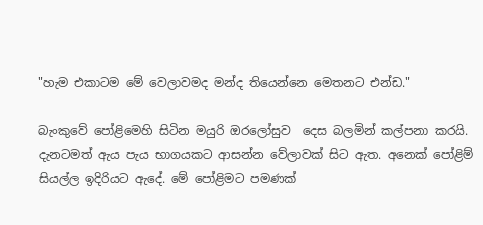"හැම එකාටම මේ වෙලාවමද මන්ද තියෙන්නෙ මෙතනට එන්ඩ."

බැංකුවේ පෝළිමෙහි සිටින මයුරි ඔරලෝසුව  දෙස බලමින් කල්පනා කරයි. දැනටමත් ඇය පැය භාගයකට ආසන්න වේලාවක් සිට ඇත. අනෙක් පෝළිම් සියල්ල ඉදිරියට ඇදේ. මේ පෝළිමට පමණක්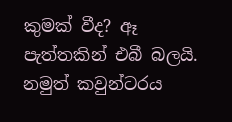කුමක් වීද? ඈ පැත්තකින් එබී බලයි. නමුත් කවුන්ටරය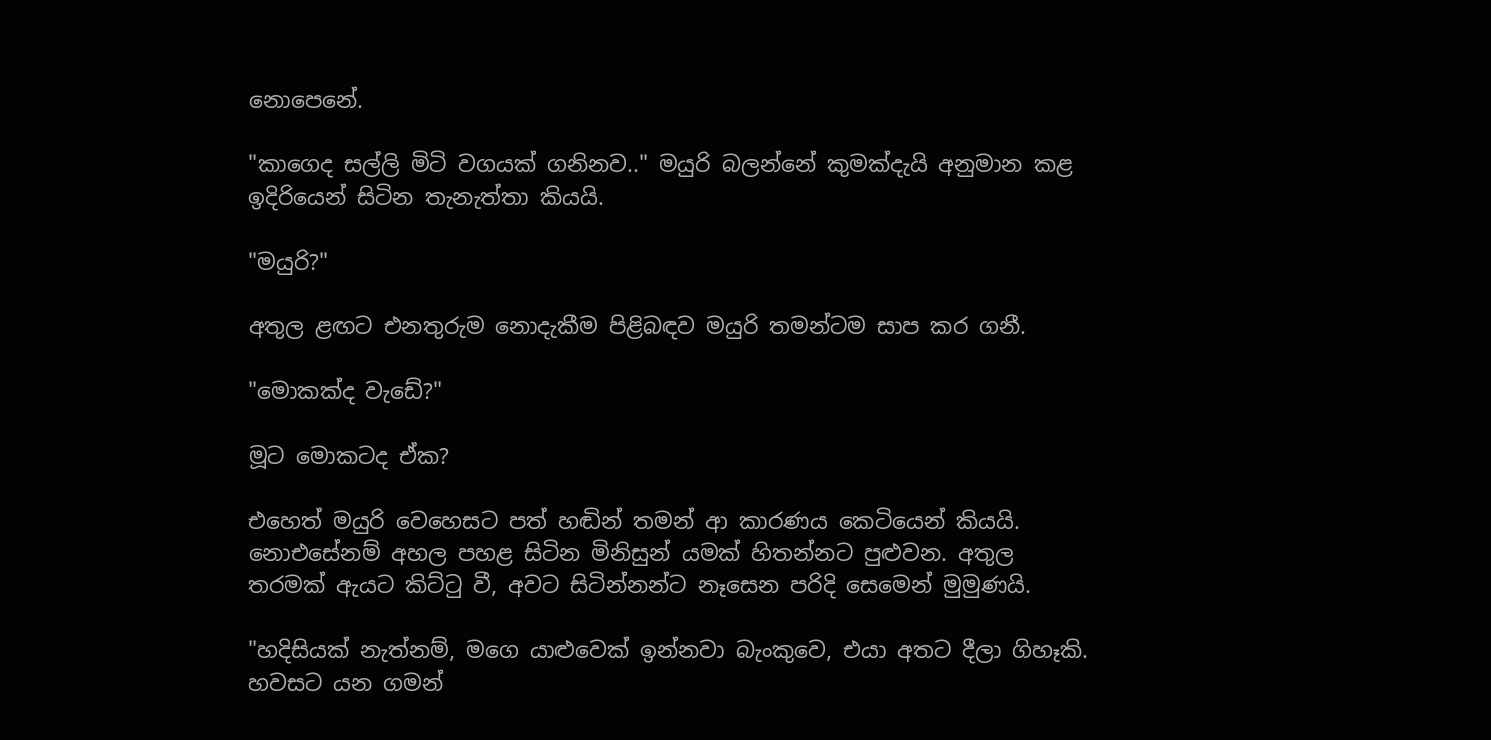නොපෙනේ.

"කාගෙද සල්ලි මිටි වගයක් ගනිනව.." මයුරි බලන්නේ කුමක්දැයි අනුමාන කළ ඉදිරියෙන් සිටින තැනැත්තා කියයි.

"මයුරි?"

අතුල ළඟට එනතුරුම නොදැකීම පිළිබඳව මයුරි තමන්ටම සාප කර ගනී.

"මොකක්ද වැඩේ?"

මූට මොකටද ඒක?

එහෙත් මයුරි වෙහෙසට පත් හඬින් තමන් ආ කාරණය කෙටියෙන් කියයි. නොඑසේනම් අහල පහළ සිටින මිනිසුන් යමක් හිතන්නට පුළුවන. අතුල තරමක් ඇයට කිට්ටු වී, අවට සිටින්නන්ට නෑසෙන පරිදි සෙමෙන් මුමුණයි.

"හදිසියක් නැත්නම්, මගෙ යාළුවෙක් ඉන්නවා බැංකුවෙ, එයා අතට දීලා ගිහෑකි. හවසට යන ගමන්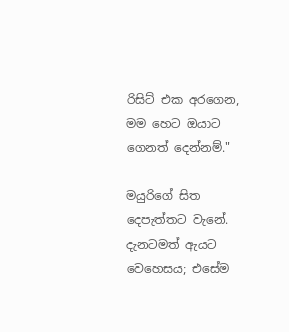රිසිට් එක අරගෙන, මම හෙට ඔයාට ගෙනත් දෙන්නම්."

මයුරිගේ සිත දෙපැත්තට වැනේ. දැනටමත් ඇයට වෙහෙසය; එසේම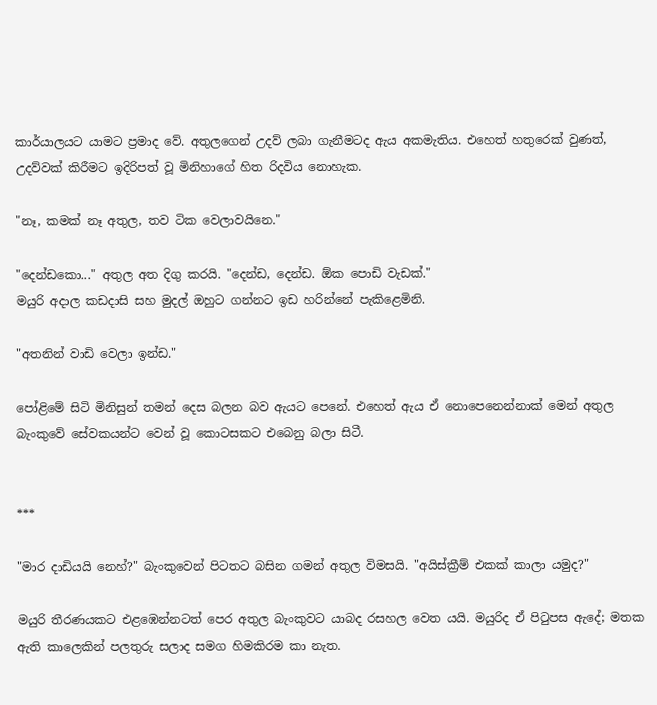කාර්යාලයට යාමට ප්‍රමාද වේ. අතුලගෙන් උදව් ලබා ගැනීමටද ඇය අකමැතිය. එහෙත් හතුරෙක් වුණත්, උදව්වක් කිරීමට ඉදිරිපත් වූ මිනිහාගේ හිත රිදවිය නොහැක.

"නෑ, කමක් නෑ අතුල, තව ටික වෙලාවයිනෙ."

"දෙන්ඩකො..." අතුල අත දිගු කරයි. "දෙන්ඩ, දෙන්ඩ. ඕක පොඩි වැඩක්."
මයුරි අදාල කඩදාසි සහ මුදල් ඔහුට ගන්නට ඉඩ හරින්නේ පැකිළෙමිනි.

"අතනින් වාඩි වෙලා ඉන්ඩ."

පෝළිමේ සිටි මිනිසුන් තමන් දෙස බලන බව ඇයට පෙනේ. එහෙත් ඇය ඒ නොපෙනෙන්නාක් මෙන් අතුල බැංකුවේ සේවකයන්ට වෙන් වූ කොටසකට එබෙනු බලා සිටී.


***

"මාර දාඩියයි නෙහ්?" බැංකුවෙන් පිටතට බසින ගමන් අතුල විමසයි. "අයිස්ක්‍රීම් එකක් කාලා යමුද?"

මයුරි තීරණයකට එළඹෙන්නටත් පෙර අතුල බැංකුවට යාබද රසහල වෙත යයි. මයුරිද ඒ පිටුපස ඇදේ; මතක ඇති කාලෙකින් පලතුරු සලාද සමග හිමකිරම කා නැත.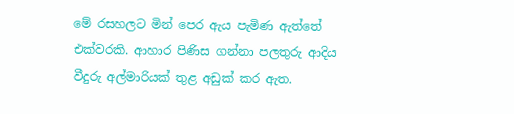මේ රසහලට මින් පෙර ඇය පැමිණ ඇත්තේ එක්වරකි. ආහාර පිණිස ගන්නා පලතුරු ආදිය වීදුරු අල්මාරියක් තුළ අඩුක් කර ඇත.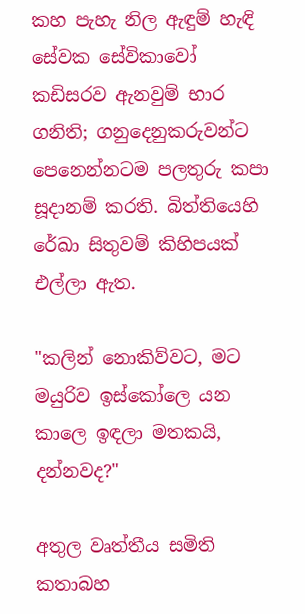කහ පැහැ නිල ඇඳුම් හැඳි සේවක සේවිකාවෝ කඩිසරව ඇනවුම් භාර ගනිති; ගනුදෙනුකරුවන්ට පෙනෙන්නටම පලතුරු කපා සූදානම් කරති. බිත්තියෙහි රේඛා සිතුවම් කිහිපයක් එල්ලා ඇත.

"කලින් නොකිව්වට, මට මයුරිව ඉස්කෝලෙ යන කාලෙ ඉඳලා මතකයි, දන්නවද?"

අතුල වෘත්තීය සමිති කතාබහ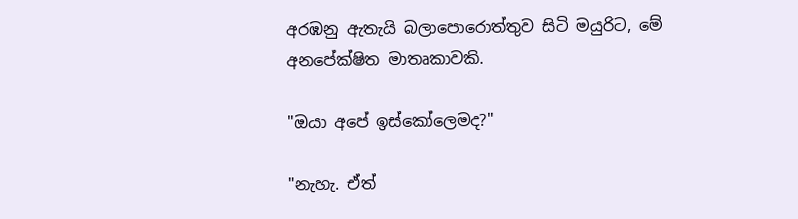අරඹනු ඇතැයි බලාපොරොත්තුව සිටි මයුරිට, මේ අනපේක්ෂිත මාතෘකාවකි.

"ඔයා අපේ ඉස්කෝලෙමද?"

"නැහැ. ඒත්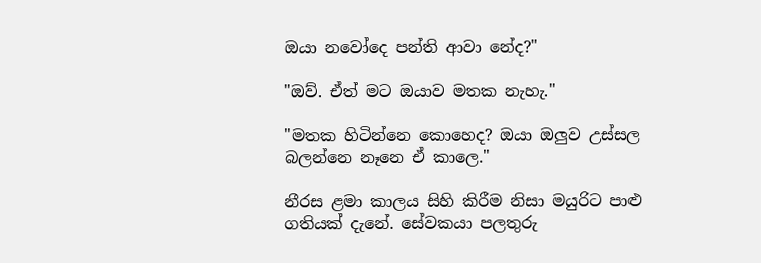ඔයා නවෝදෙ පන්ති ආවා නේද?"

"ඔව්. ඒත් මට ඔයාව මතක නැහැ."

"මතක හිටින්නෙ කොහෙද? ඔයා ඔලුව උස්සල බලන්නෙ නෑනෙ ඒ කාලෙ."

නීරස ළමා කාලය සිහි කිරීම නිසා මයුරිට පාළු ගතියක් දැනේ. සේවකයා පලතුරු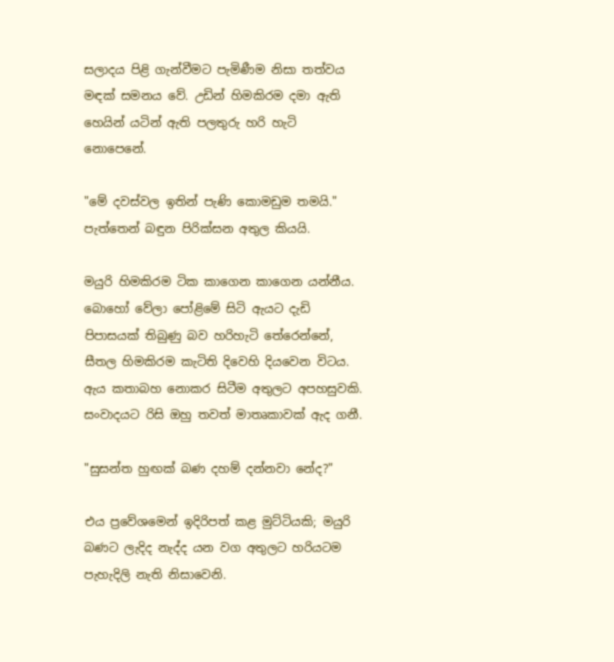සලාදය පිළි ගැන්වීමට පැමිණීම නිසා තත්වය මඳක් සමනය වේ. උඩින් හිමකිරම දමා ඇති හෙයින් යටින් ඇති පලතුරු හරි හැටි නොපෙනේ.

"මේ දවස්වල ඉතින් පැණි කොමඩුම තමයි." පැත්තෙන් බඳුන පිරික්සන අතුල කියයි.

මයුරි හිමකිරම ටික කාගෙන කාගෙන යන්නීය. බොහෝ වේලා පෝළිමේ සිටි ඇයට දැඩි පිපාසයක් තිබුණු බව හරිහැටි තේරෙන්නේ, සීතල හිමකිරම කැටිති දිවෙහි දියවෙන විටය. ඇය කතාබහ නොකර සිටීම අතුලට අපහසුවකි. සංවාදයට රිසි ඔහු තවත් මාතෘකාවක් ඇද ගනී.

"සුසන්ත හුඟක් බණ දහම් දන්නවා නේද?"

එය ප්‍රවේශමෙන් ඉදිරිපත් කළ මුට්ටියකි; මයුරි බණට ලැදිද නැද්ද යන වග අතුලට හරියටම පැහැදිලි නැති නිසාවෙනි.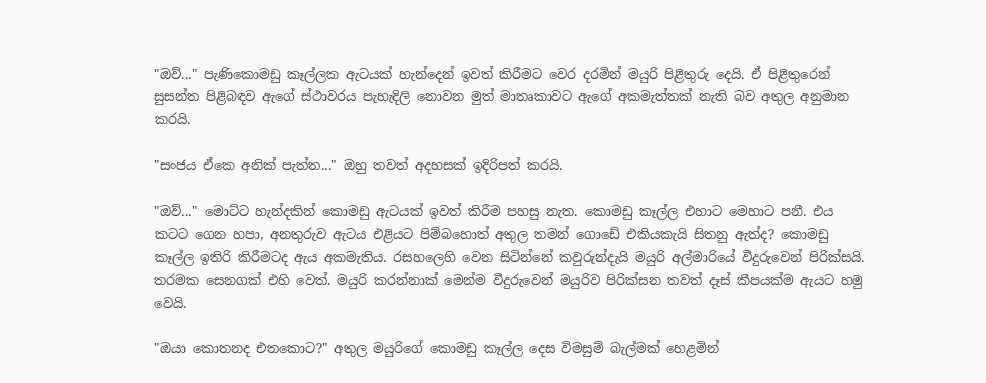"ඔව්..." පැණිකොමඩු කෑල්ලක ඇටයක් හැන්දෙන් ඉවත් කිරීමට වෙර දරමින් මයුරි පිළිතුරු දෙයි. ඒ පිළිතුරෙන් සුසන්ත පිළිබඳව ඇගේ ස්ථාවරය පැහැදිලි නොවන මුත් මාතෘකාවට ඇගේ අකමැත්තක් නැති බව අතුල අනුමාන කරයි.

"සංජය ඒකෙ අනික් පැත්ත..." ඔහු තවත් අදහසක් ඉදිරිපත් කරයි.

"ඔව්..." මොට්ට හැන්දකින් කොමඩු ඇටයක් ඉවත් කිරීම පහසු නැත. කොමඩු කෑල්ල එහාට මෙහාට පනී. එය කටට ගෙන හපා, අනතුරුව ඇටය එළියට පිම්බහොත් අතුල තමන් ගොඩේ එකියකැයි සිතනු ඇත්ද? කොමඩු කෑල්ල ඉතිරි කිරීමටද ඇය අකමැතිය. රසහලෙහි වෙන සිටින්නේ කවුරුන්දැයි මයුරි අල්මාරියේ වීදුරුවෙන් පිරික්සයි. තරමක සෙනගක් එහි වෙත්. මයුරි කරන්නාක් මෙන්ම වීදුරුවෙන් මයුරිව පිරික්සන තවත් දෑස් කීපයක්ම ඇයට හමු වෙයි.

"ඔයා කොතනද එතකොට?" අතුල මයුරිගේ කොමඩු කෑල්ල දෙස විමසුම් බැල්මක් හෙළමින්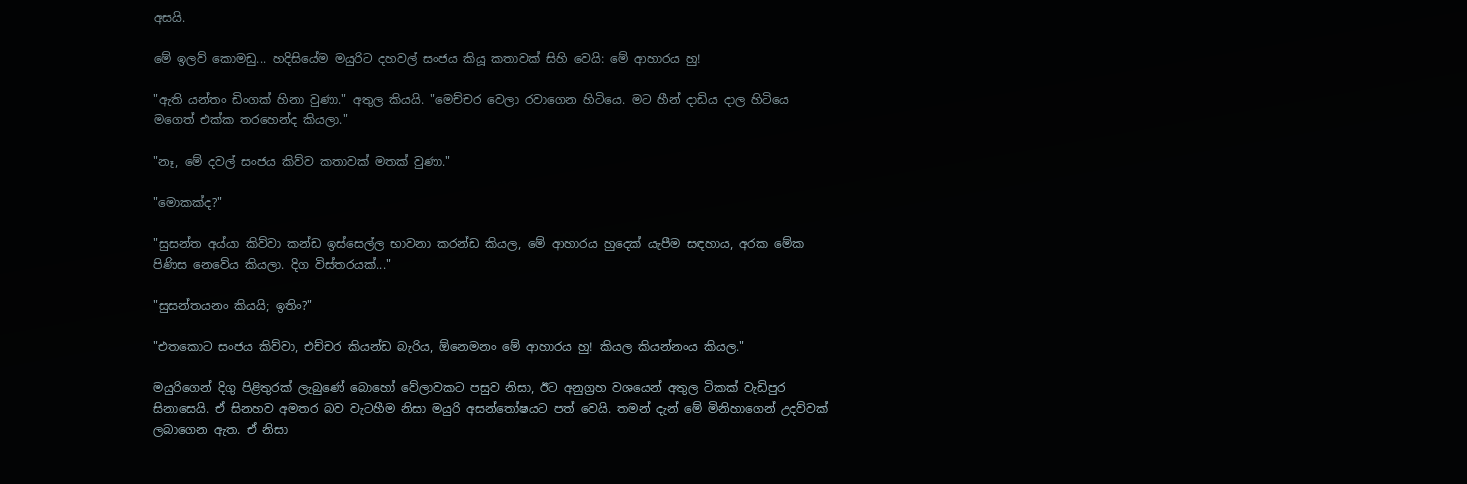අසයි.

මේ ඉලව් කොමඩු... හදිසියේම මයුරිට දහවල් සංජය කියූ කතාවක් සිහි වෙයි: මේ ආහාරය හු!

"ඇති යන්තං ඩිංගක් හිනා වුණා." අතුල කියයි. "මෙච්චර වෙලා රවාගෙන හිටියෙ. මට හීන් දාඩිය දාල හිටියෙ මගෙත් එක්ක තරහෙන්ද කියලා."

"නෑ, මේ දවල් සංජය කිව්ව කතාවක් මතක් වුණා."

"මොකක්ද?"

"සුසන්ත අය්යා කිව්වා කන්ඩ ඉස්සෙල්ල භාවනා කරන්ඩ කියල, මේ ආහාරය හුදෙක් යැපීම සඳහාය, අරක මේක පිණිස නෙවේය කියලා. දිග විස්තරයක්..."

"සුසන්තයනං කියයි; ඉතිං?"

"එතකොට සංජය කිව්වා, එච්චර කියන්ඩ බැරිය, ඕනෙමනං මේ ආහාරය හු! කියල කියන්නංය කියල."

මයුරිගෙන් දිගු පිළිතුරක් ලැබුණේ බොහෝ වේලාවකට පසුව නිසා, ඊට අනුග්‍රහ වශයෙන් අතුල ටිකක් වැඩිපුර සිනාසෙයි. ඒ සිනහව අමතර බව වැටහීම නිසා මයුරි අසන්තෝෂයට පත් වෙයි. තමන් දැන් මේ මිනිහාගෙන් උදව්වක් ලබාගෙන ඇත. ඒ නිසා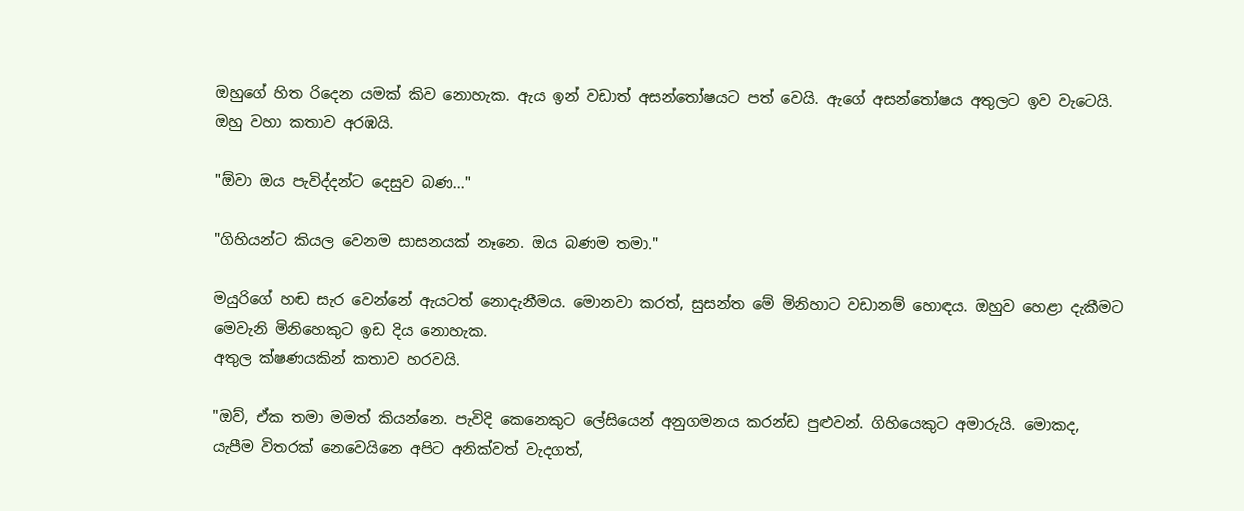ඔහුගේ හිත රිදෙන යමක් කිව නොහැක. ඇය ඉන් වඩාත් අසන්තෝෂයට පත් වෙයි. ඇගේ අසන්තෝෂය අතුලට ඉව වැටෙයි. ඔහු වහා කතාව අරඹයි.

"ඕවා ඔය පැවිද්දන්ට දෙසුව බණ..."

"ගිහියන්ට කියල වෙනම සාසනයක් නෑනෙ. ඔය බණම තමා."

මයුරිගේ හඬ සැර වෙන්නේ ඇයටත් නොදැනීමය. මොනවා කරත්, සුසන්ත මේ මිනිහාට වඩානම් හොඳය. ඔහුව හෙළා දැකීමට මෙවැනි මිනිහෙකුට ඉඩ දිය නොහැක.
අතුල ක්ෂණයකින් කතාව හරවයි.

"ඔව්, ඒක තමා මමත් කියන්නෙ. පැවිදි කෙනෙකුට ලේසියෙන් අනුගමනය කරන්ඩ පුළුවන්. ගිහියෙකුට අමාරුයි. මොකද, යැපීම විතරක් නෙවෙයිනෙ අපිට අනික්වත් වැදගත්,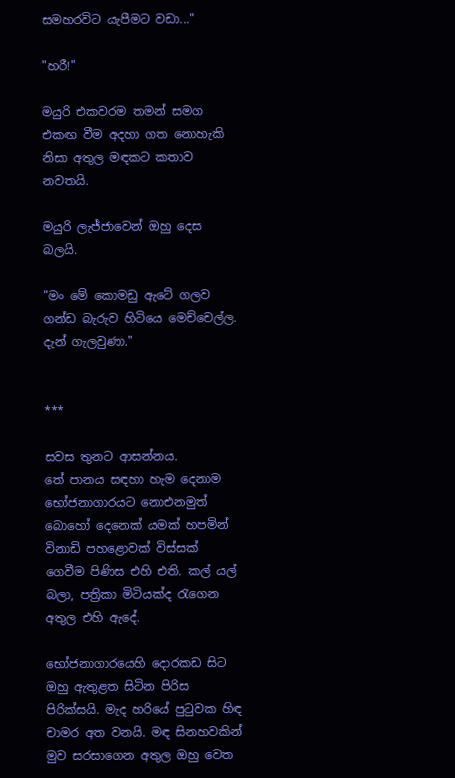සමහරවිට යැපීමට වඩා..."

"හරී!"

මයුරි එකවරම තමන් සමග එකඟ වීම අදහා ගත නොහැකි නිසා අතුල මඳකට කතාව නවතයි.

මයුරි ලැජ්ජාවෙන් ඔහු දෙස බලයි.

"මං මේ කොමඩු ඇටේ ගලව ගන්ඩ බැරුව හිටියෙ මෙච්චෙල්ල. දැන් ගැලවුණා."


***

සවස තුනට ආසන්නය.
තේ පානය සඳහා හැම දෙනාම භෝජනාගාරයට නොඑනමුත් බොහෝ දෙනෙක් යමක් හපමින් විනාඩි පහළොවක් විස්සක් ගෙවීම පිණිස එහි එති. කල් යල් බලා, පත්‍රිකා මිටියක්ද රැගෙන අතුල එහි ඇදේ.

භෝජනාගාරයෙහි දොරකඩ සිට ඔහු ඇතුළත සිටින පිරිස පිරික්සයි. මැද හරියේ පුටුවක හිඳ චාමර අත වනයි. මඳ සිනහවකින් මුව සරසාගෙන අතුල ඔහු වෙත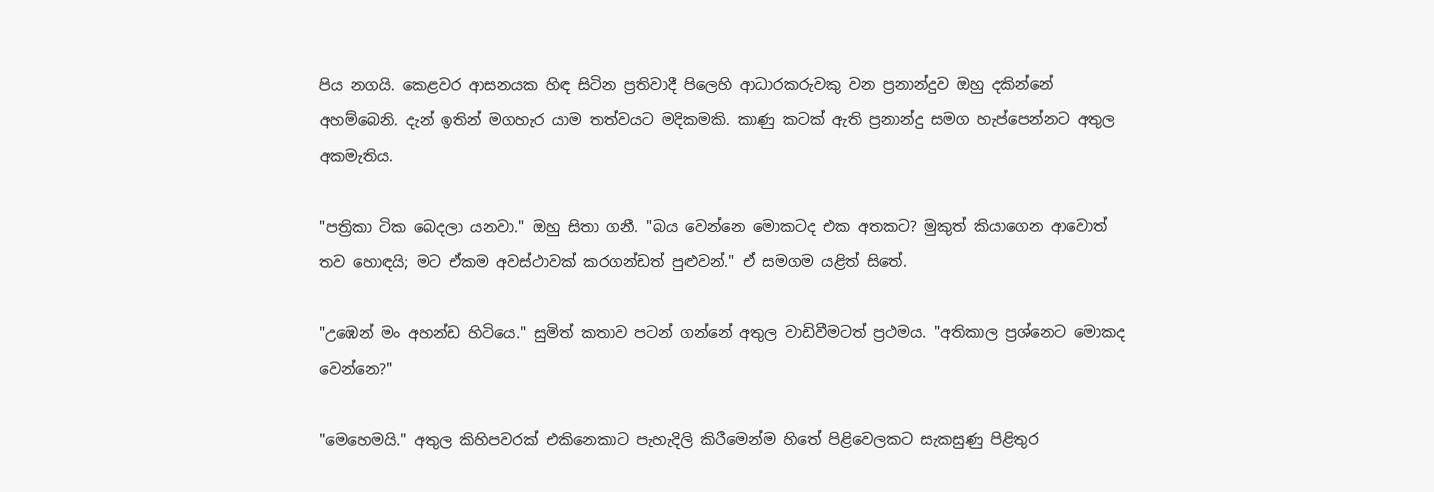පිය නගයි. කෙළවර ආසනයක හිඳ සිටින ප්‍රතිවාදී පිලෙහි ආධාරකරුවකු වන ප්‍රනාන්දුව ඔහු දකින්නේ අහම්බෙනි. දැන් ඉතින් මගහැර යාම තත්වයට මදිකමකි. කාණු කටක් ඇති ප්‍රනාන්දු සමග හැප්පෙන්නට අතුල අකමැතිය.

"පත්‍රිකා ටික බෙදලා යනවා." ඔහු සිතා ගනී. "බය වෙන්නෙ මොකටද එක අතකට? මුකුත් කියාගෙන ආවොත් තව හොඳයි; මට ඒකම අවස්ථාවක් කරගන්ඩත් පුළුවන්." ඒ සමගම යළිත් සිතේ.

"උඹෙන් මං අහන්ඩ හිටියෙ." සුමිත් කතාව පටන් ගන්නේ අතුල වාඩිවීමටත් ප්‍රථමය. "අතිකාල ප්‍රශ්නෙට මොකද වෙන්නෙ?"

"මෙහෙමයි." අතුල කිහිපවරක් එකිනෙකාට පැහැදිලි කිරීමෙන්ම හිතේ පිළිවෙලකට සැකසුණු පිළිතුර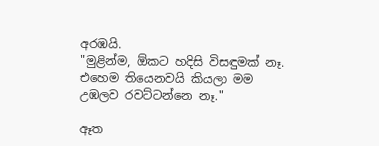අරඹයි.
"මුළින්ම, ඕකට හදිසි විසඳුමක් නෑ. එහෙම තියෙනවයි කියලා මම උඹලව රවට්ටන්නෙ නෑ."

ඈත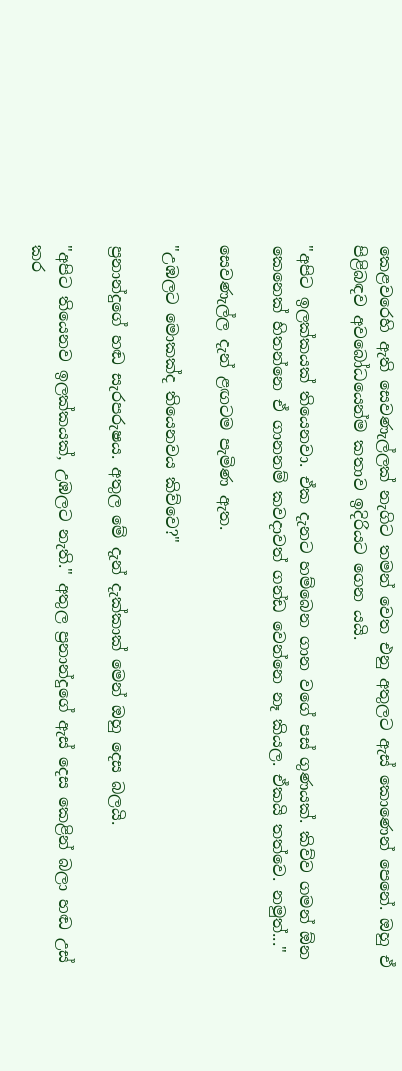කෙළවරෙහි ඇති සෙවණැල්ලක් නැගිට තමන් වෙත එනු අතුලට ඇස් කොණෙන් පෙනේ. ඔහු ඒ පිළිබඳව අවබෝධයෙන්ම කතාව ඉදිරියට ගෙන යයි.

"අපිට ඉලක්කයක් තියෙනවා. ඒක දැනට හම්බෙන ගාන වගේ පස් ගුණයක්. කිව්ව ගමන් ඕන කෙනෙක් හිතන්නෙ ඒ ගානනම් කවදාවත් ගන්ඩ වෙන්නෙ නෑ කියල. ඒකයි තත්වෙ. නමුත්..."

සෙවණැල්ල දැන් ළඟටම පැමිණ ඇත.

"උඹලට මොකක්ද තියෙනවය කිව්වෙ?"

ප්‍රනාන්දුගේ හඬ සැරපරුෂය. අතුල මේ දැන් දැක්කාක් මෙන් ඔහු දෙස බලයි.

"අපිට තියෙනව ඉලක්කයක්, උඹලට නැති." අතුල ප්‍රනාන්දුගේ ඇස් දෙස කෙළින් බලා හඬ උස් කර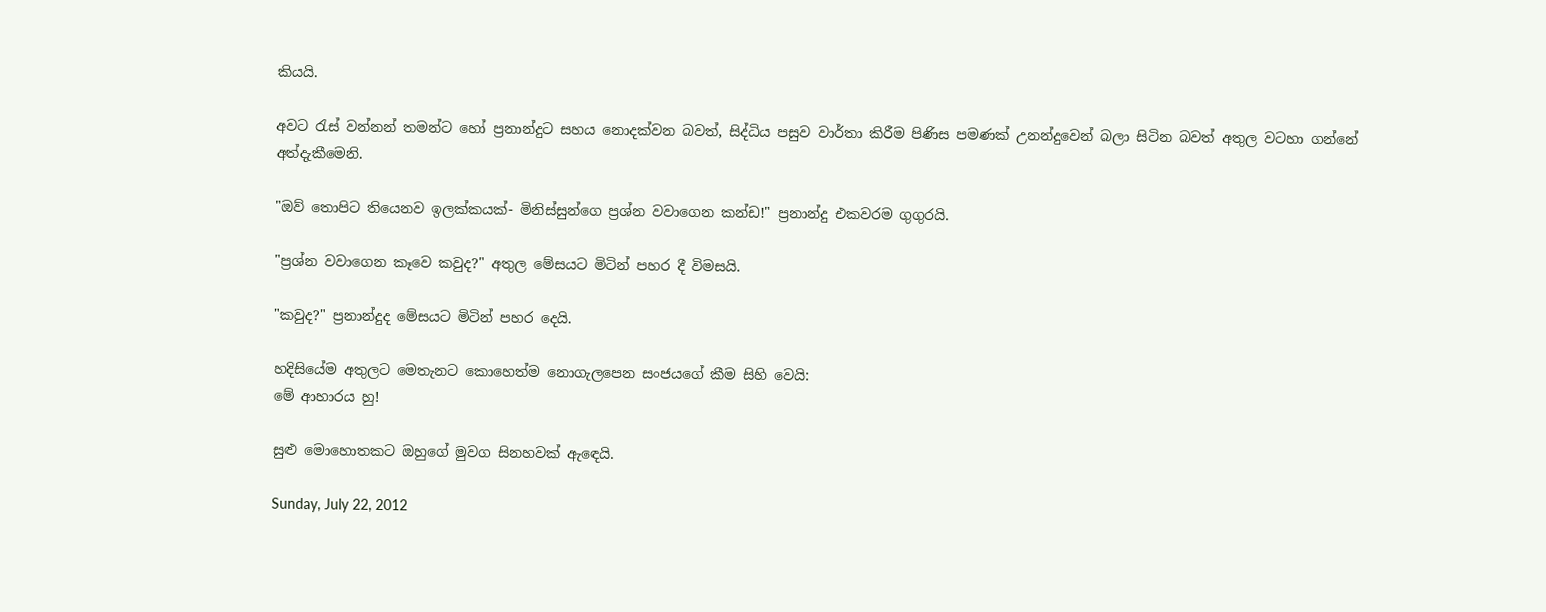කියයි.

අවට රැස් වන්නන් තමන්ට හෝ ප්‍රනාන්දුට සහය නොදක්වන බවත්, සිද්ධිය පසුව වාර්තා කිරීම පිණිස පමණක් උනන්දුවෙන් බලා සිටින බවත් අතුල වටහා ගන්නේ අත්දැකීමෙනි.

"ඔව් තොපිට තියෙනව ඉලක්කයක්- මිනිස්සුන්ගෙ ප්‍රශ්න වවාගෙන කන්ඩ!" ප්‍රනාන්දු එකවරම ගුගුරයි.

"ප්‍රශ්න වවාගෙන කෑවෙ කවුද?" අතුල මේසයට මිටින් පහර දී විමසයි.

"කවුද?" ප්‍රනාන්දුද මේසයට මිටින් පහර දෙයි.

හදිසියේම අතුලට මෙතැනට කොහෙත්ම නොගැලපෙන සංජයගේ කීම සිහි වෙයි:
මේ ආහාරය හු!

සුළු මොහොතකට ඔහුගේ මුවග සිනහවක් ඇඳෙයි.

Sunday, July 22, 2012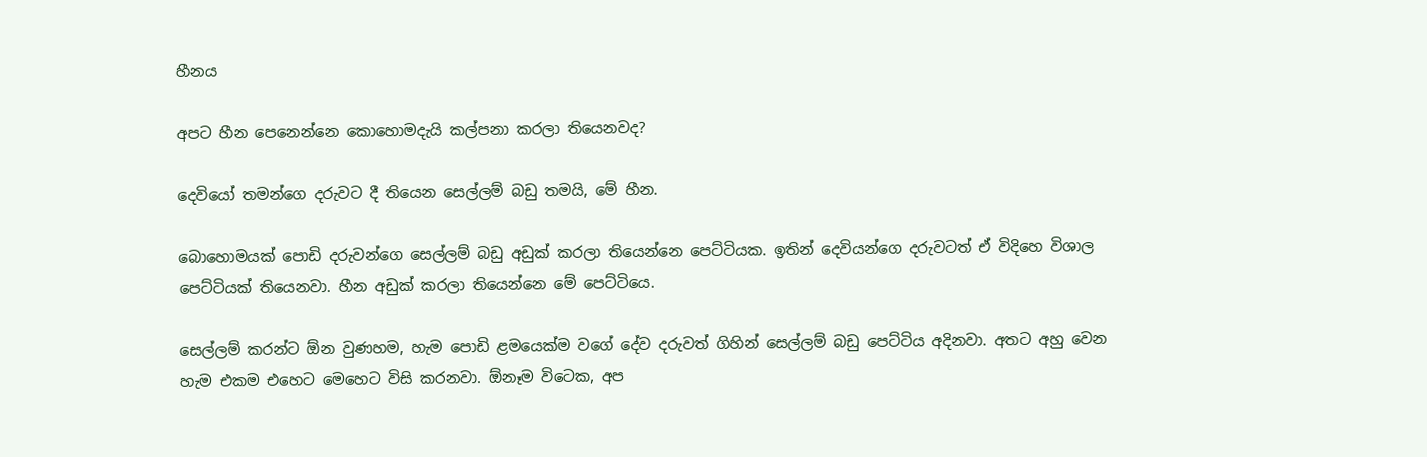හීනය

අපට හීන පෙනෙන්නෙ කොහොමදැයි කල්පනා කරලා තියෙනවද?

දෙවියෝ තමන්ගෙ දරුවට දී තියෙන සෙල්ලම් බඩු තමයි, මේ හීන.

බොහොමයක් පොඩි දරුවන්ගෙ සෙල්ලම් බඩු අඩුක් කරලා තියෙන්නෙ පෙට්ටියක. ඉතින් දෙවියන්ගෙ දරුවටත් ඒ විදිහෙ විශාල පෙට්ටියක් තියෙනවා. හීන අඩුක් කරලා තියෙන්නෙ මේ පෙට්ටියෙ.

සෙල්ලම් කරන්ට ඕන වුණහම, හැම පොඩි ළමයෙක්ම වගේ දේව දරුවත් ගිහින් සෙල්ලම් බඩු පෙට්ටිය අදිනවා. අතට අහු වෙන හැම එකම එහෙට මෙහෙට විසි කරනවා. ඕනෑම විටෙක, අප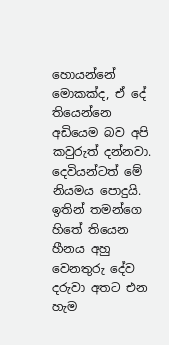හොයන්නේ මොකක්ද, ඒ දේ තියෙන්නෙ අඩියෙම බව අපි කවුරුත් දන්නවා. දෙවියන්ටත් මේ නියමය පොදුයි. ඉතින් තමන්ගෙ හිතේ තියෙන හීනය අහු වෙනතුරු දේව දරුවා අතට එන හැම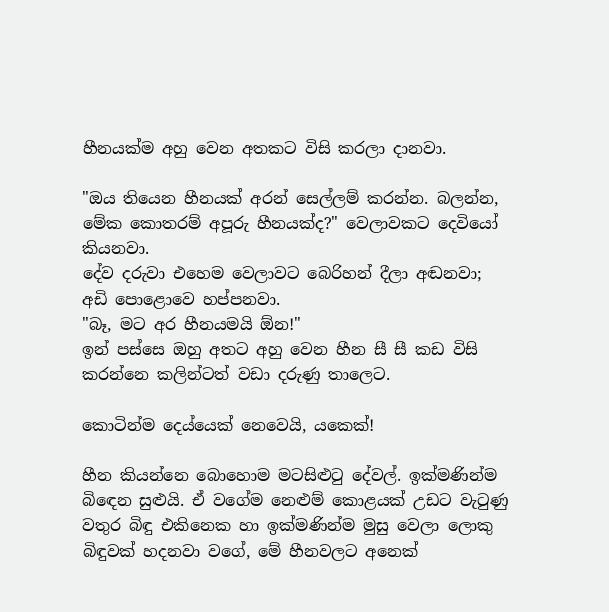හීනයක්ම අහු වෙන අතකට විසි කරලා දානවා.

"ඔය තියෙන හීනයක් අරන් සෙල්ලම් කරන්න. බලන්න, මේක කොතරම් අපූරු හීනයක්ද?" වෙලාවකට දෙවියෝ කියනවා.
දේව දරුවා එහෙම වෙලාවට බෙරිහන් දීලා අඬනවා; අඩි පොළොවෙ හප්පනවා.
"බෑ, මට අර හීනයමයි ඕන!"
ඉන් පස්සෙ ඔහු අතට අහු වෙන හීන සී සී කඩ විසි කරන්නෙ කලින්ටත් වඩා දරුණු තාලෙට.

කොටින්ම දෙය්යෙක් නෙවෙයි, යකෙක්!

හීන කියන්නෙ බොහොම මටසිළුටු දේවල්. ඉක්මණින්ම බිඳෙන සුළුයි. ඒ වගේම නෙළුම් කොළයක් උඩට වැටුණු වතුර බිඳු එකිනෙක හා ඉක්මණින්ම මුසු වෙලා ලොකු බිඳුවක් හදනවා වගේ, මේ හීනවලට අනෙක්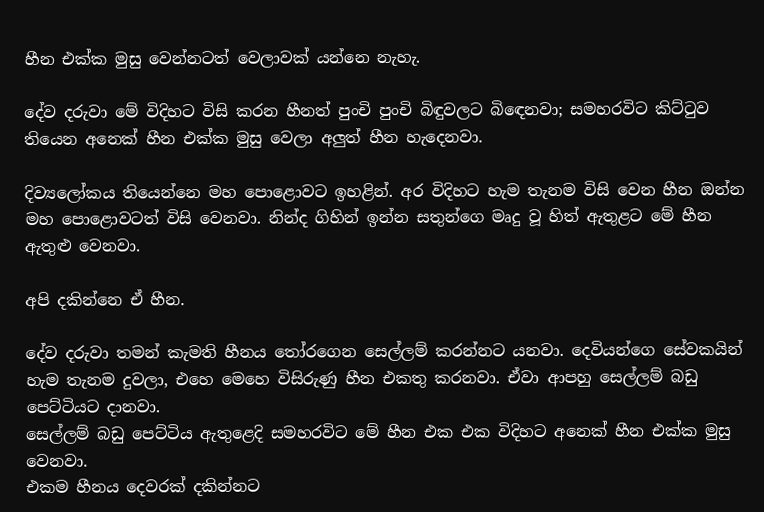හීන එක්ක මුසු වෙන්නටත් වෙලාවක් යන්නෙ නැහැ.

දේව දරුවා මේ විදිහට විසි කරන හීනත් පුංචි පුංචි බිඳුවලට බිඳෙනවා; සමහරවිට කිට්ටුව තියෙන අනෙක් හීන එක්ක මුසු වෙලා අලුත් හීන හැදෙනවා.

දිව්‍යලෝකය තියෙන්නෙ මහ පොළොවට ඉහළින්. අර විදිහට හැම තැනම විසි වෙන හීන ඔන්න මහ පොළොවටත් විසි වෙනවා. නින්ද ගිහින් ඉන්න සතුන්ගෙ මෘදු වූ හිත් ඇතුළට මේ හීන ඇතුළු වෙනවා.

අපි දකින්නෙ ඒ හීන.

දේව දරුවා තමන් කැමති හීනය තෝරගෙන සෙල්ලම් කරන්නට යනවා. දෙවියන්ගෙ සේවකයින් හැම තැනම දුවලා, එහෙ මෙහෙ විසිරුණු හීන එකතු කරනවා. ඒවා ආපහු සෙල්ලම් බඩු පෙට්ටියට දානවා.
සෙල්ලම් බඩු පෙට්ටිය ඇතුළෙදි සමහරවිට මේ හීන එක එක විදිහට අනෙක් හීන එක්ක මුසු වෙනවා.
එකම හීනය දෙවරක් දකින්නට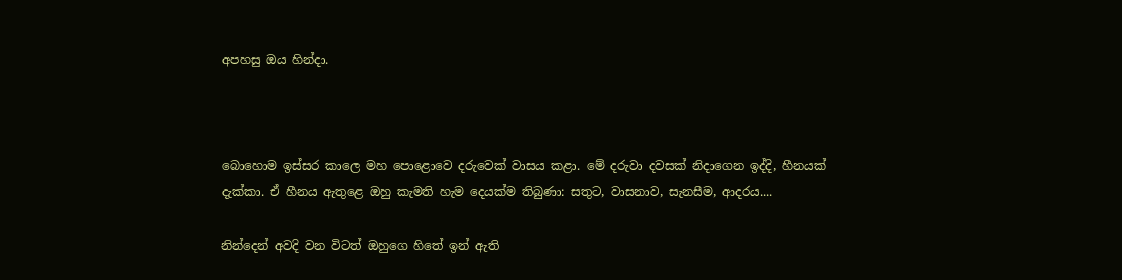අපහසු ඔය හින්දා.



බොහොම ඉස්සර කාලෙ මහ පොළොවෙ දරුවෙක් වාසය කළා. මේ දරුවා දවසක් නිදාගෙන ඉද්දි, හීනයක් දැක්කා. ඒ හීනය ඇතුළෙ ඔහු කැමති හැම දෙයක්ම තිබුණා: සතුට, වාසනාව, සැනසීම, ආදරය....

නින්දෙන් අවදි වන විටත් ඔහුගෙ හිතේ ඉන් ඇති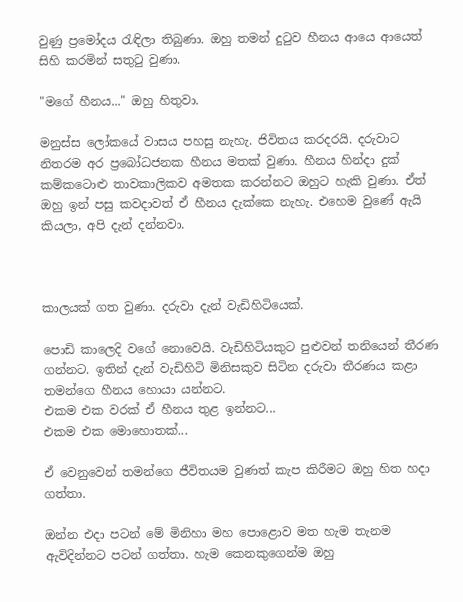වුණු ප්‍රමෝදය රැඳිලා තිබුණා. ඔහු තමන් දුටුව හීනය ආයෙ ආයෙත් සිහි කරමින් සතුටු වුණා.

"මගේ හීනය..." ඔහු හිතුවා.

මනුස්ස ලෝකයේ වාසය පහසු නැහැ. ජිවිතය කරදරයි. දරුවාට නිතරම අර ප්‍රබෝධජනක හීනය මතක් වුණා. හීනය හින්දා දුක් කම්කටොළු තාවකාලිකව අමතක කරන්නට ඔහුට හැකි වුණා. ඒත් ඔහු ඉන් පසු කවදාවත් ඒ හීනය දැක්කෙ නැහැ. එහෙම වුණේ ඇයි කියලා, අපි දැන් දන්නවා.



කාලයක් ගත වුණා. දරුවා දැන් වැඩිහිටියෙක්.

පොඩි කාලෙදි වගේ නොවෙයි. වැඩිහිටියකුට පුළුවන් තනියෙන් තීරණ ගන්නට. ඉතින් දැන් වැඩිහිටි මිනිසකුව සිටින දරුවා තීරණය කළා තමන්ගෙ හීනය හොයා යන්නට.
එකම එක වරක් ඒ හීනය තුළ ඉන්නට...
එකම එක මොහොතක්...

ඒ වෙනුවෙන් තමන්ගෙ ජීවිතයම වුණත් කැප කිරීමට ඔහු හිත හදා ගත්තා.

ඔන්න එදා පටන් මේ මිනිහා මහ පොළොව මත හැම තැනම ඇවිදින්නට පටන් ගත්තා. හැම කෙනකුගෙන්ම ඔහු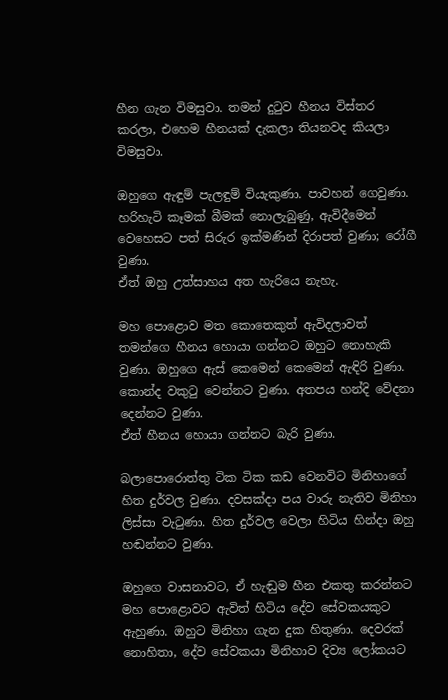හීන ගැන විමසුවා. තමන් දුටුව හීනය විස්තර කරලා, එහෙම හීනයක් දැකලා තියනවද කියලා විමසුවා.

ඔහුගෙ ඇඳුම් පැලඳුම් වියැකුණා. පාවහන් ගෙවුණා. හරිහැටි කෑමක් බීමක් නොලැබුණු, ඇවිදීමෙන් වෙහෙසට පත් සිරුර ඉක්මණින් දිරාපත් වුණා; රෝගී වුණා.
ඒත් ඔහු උත්සාහය අත හැරියෙ නැහැ.

මහ පොළොව මත කොතෙකුත් ඇවිදලාවත් තමන්ගෙ හීනය හොයා ගන්නට ඔහුට නොහැකි වුණා. ඔහුගෙ ඇස් කෙමෙන් කෙමෙන් ඇඳිරි වුණා. කොන්ද වකුටු වෙන්නට වුණා. අතපය හන්දි වේදනා දෙන්නට වුණා.
ඒත් හීනය හොයා ගන්නට බැරි වුණා.

බලාපොරොත්තු ටික ටික කඩ වෙනවිට මිනිහාගේ හිත දුර්වල වුණා. දවසක්දා පය වාරු නැතිව මිනිහා ලිස්සා වැටුණා. හිත දුර්වල වෙලා හිටිය හින්දා ඔහු හඬන්නට වුණා.

ඔහුගෙ වාසනාවට, ඒ හැඬුම හීන එකතු කරන්නට මහ පොළොවට ඇවිත් හිටිය දේව සේවකයකුට ඇහුණා. ඔහුට මිනිහා ගැන දුක හිතුණා. දෙවරක් නොහිතා, දේව සේවකයා මිනිහාව දිව්‍ය ලෝකයට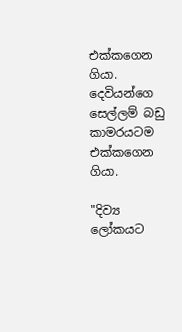එක්කගෙන ගියා. දෙවියන්ගෙ සෙල්ලම් බඩු කාමරයටම එක්කගෙන ගියා.

"දිව්‍ය ලෝකයට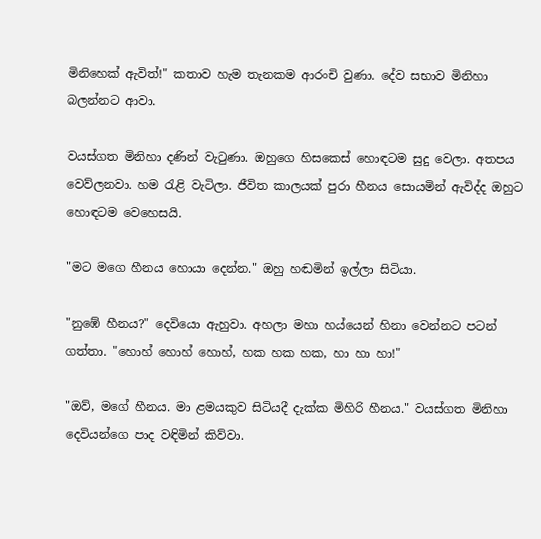මිනිහෙක් ඇවිත්!" කතාව හැම තැනකම ආරංචි වුණා. දේව සභාව මිනිහා බලන්නට ආවා.

වයස්ගත මිනිහා දණින් වැටුණා. ඔහුගෙ හිසකෙස් හොඳටම සුදු වෙලා. අතපය වෙව්ලනවා. හම රැළි වැටිලා. ජීවිත කාලයක් පුරා හීනය සොයමින් ඇවිද්ද ඔහුට හොඳටම වෙහෙසයි.

"මට මගෙ හීනය හොයා දෙන්න." ඔහු හඬමින් ඉල්ලා සිටියා.

"නුඹේ හීනය?" දෙවියො ඇහුවා. අහලා මහා හය්යෙන් හිනා වෙන්නට පටන් ගත්තා. "හොහ් හොහ් හොහ්, හක හක හක, හා හා හා!"

"ඔව්, මගේ හීනය. මා ළමයකුව සිටියදී දැක්ක මිහිරි හීනය." වයස්ගත මිනිහා දෙවියන්ගෙ පාද වඳිමින් කිව්වා.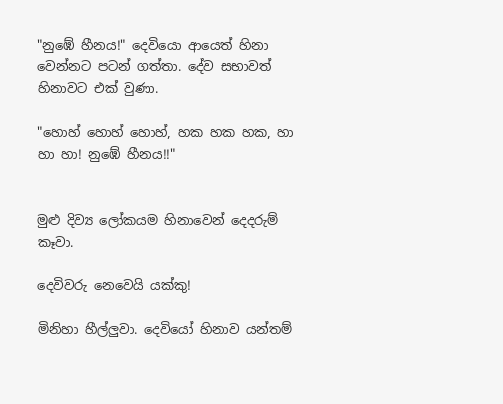"නුඹේ හීනය!" දෙවියො ආයෙත් හිනා වෙන්නට පටන් ගත්තා. දේව සභාවත් හිනාවට එක් වුණා.

"හොහ් හොහ් හොහ්, හක හක හක, හා හා හා! නුඹේ හීනය!!"


මුළු දිව්‍ය ලෝකයම හිනාවෙන් දෙදරුම් කෑවා.

දෙවිවරු නෙවෙයි යක්කු!

මිනිහා හීල්ලුවා. දෙවියෝ හිනාව යන්තම්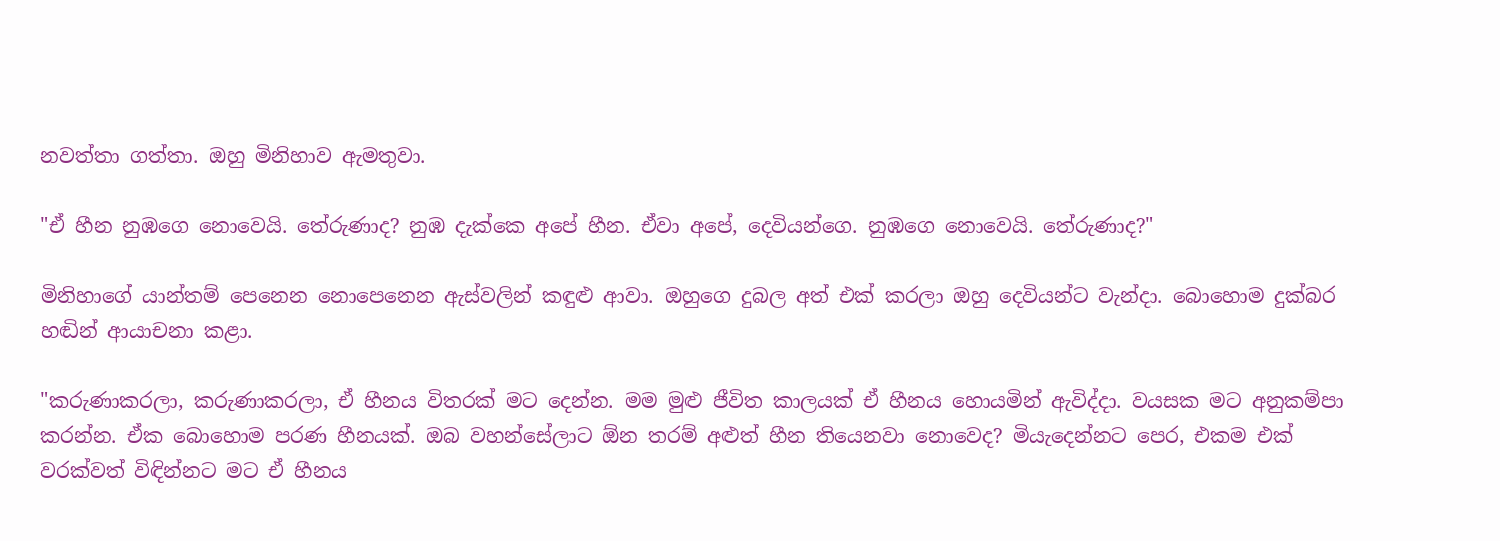නවත්තා ගත්තා. ඔහු මිනිහාව ඇමතුවා.

"ඒ හීන නුඹගෙ නොවෙයි. තේරුණාද? නුඹ දැක්කෙ අපේ හීන. ඒවා අපේ, දෙවියන්ගෙ. නුඹගෙ නොවෙයි. තේරුණාද?"

මිනිහාගේ යාන්තම් පෙනෙන නොපෙනෙන ඇස්වලින් කඳුළු ආවා. ඔහුගෙ දුබල අත් එක් කරලා ඔහු දෙවියන්ට වැන්දා. බොහොම දුක්බර හඬින් ආයාචනා කළා.

"කරුණාකරලා, කරුණාකරලා, ඒ හීනය විතරක් මට දෙන්න. මම මුළු ජීවිත කාලයක් ඒ හීනය හොයමින් ඇවිද්දා. වයසක මට අනුකම්පා කරන්න. ඒක බොහොම පරණ හීනයක්. ඔබ වහන්සේලාට ඕන තරම් අළුත් හීන තියෙනවා නොවෙද? මියැදෙන්නට පෙර, එකම එක් වරක්වත් විඳින්නට මට ඒ හීනය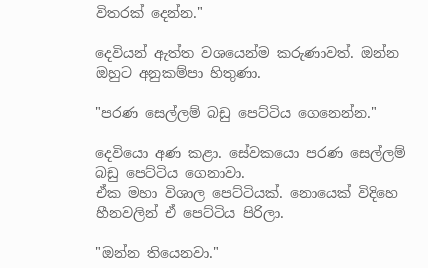විතරක් දෙන්න."

දෙවියන් ඇත්ත වශයෙන්ම කරුණාවත්. ඔන්න ඔහුට අනුකම්පා හිතුණා.

"පරණ සෙල්ලම් බඩු පෙට්ටිය ගෙනෙන්න."

දෙවියො අණ කළා. සේවකයො පරණ සෙල්ලම් බඩු පෙට්ටිය ගෙනාවා.
ඒක මහා විශාල පෙට්ටියක්. නොයෙක් විදිහෙ හීනවලින් ඒ පෙට්ටිය පිරිලා.

"ඔන්න තියෙනවා."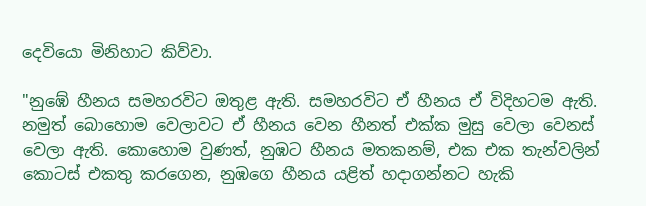දෙවියො මිනිහාට කිව්වා.

"නුඹේ හීනය සමහරවිට ඔතුළ ඇති. සමහරවිට ඒ හීනය ඒ විදිහටම ඇති. නමුත් බොහොම වෙලාවට ඒ හීනය වෙන හීනත් එක්ක මුසු වෙලා වෙනස් වෙලා ඇති. කොහොම වුණත්, නුඹට හීනය මතකනම්, එක එක තැන්වලින් කොටස් එකතු කරගෙන, නුඹගෙ හීනය යළිත් හදාගන්නට හැකි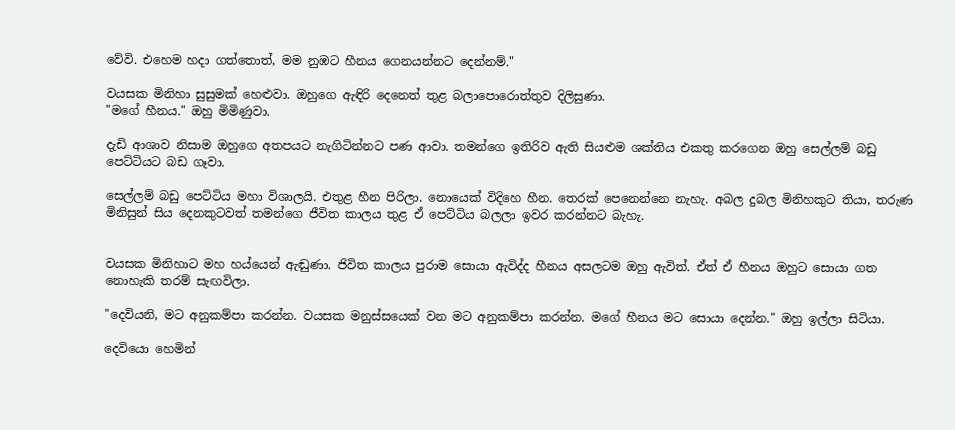වේවි. එහෙම හදා ගත්තොත්, මම නුඹට හීනය ගෙනයන්නට දෙන්නම්."

වයසක මිනිහා සුසුමක් හෙළුවා. ඔහුගෙ ඇඳිරි දෙනෙත් තුළ බලාපොරොත්තුව දිලිසුණා.
"මගේ හීනය." ඔහු මිමිණුවා.

දැඩි ආශාව නිසාම ඔහුගෙ අතපයට නැගිටින්නට පණ ආවා. තමන්ගෙ ඉතිරිව ඇති සියළුම ශක්තිය එකතු කරගෙන ඔහු සෙල්ලම් බඩු පෙට්ටියට බඩ ගෑවා.

සෙල්ලම් බඩු පෙට්ටිය මහා විශාලයි. එතුළ හීන පිරිලා. නොයෙක් විදිහෙ හීන. තෙරක් පෙනෙන්නෙ නැහැ. අබල දුබල මිනිහකුට තියා, තරුණ මිනිසුන් සිය දෙනකුටවත් තමන්ගෙ ජීවිත කාලය තුළ ඒ පෙට්ටිය බලලා ඉවර කරන්නට බැහැ.


වයසක මිනිහාට මහ හය්යෙන් ඇඬුණා. ජිවිත කාලය පුරාම සොයා ඇවිද්ද හීනය අසලටම ඔහු ඇවිත්. ඒත් ඒ හීනය ඔහුට සොයා ගත නොහැකි තරම් සැඟවිලා.

"දෙවියනි, මට අනුකම්පා කරන්න. වයසක මනුස්සයෙක් වන මට අනුකම්පා කරන්න. මගේ හීනය මට සොයා දෙන්න." ඔහු ඉල්ලා සිටියා.

දෙවියො හෙමින්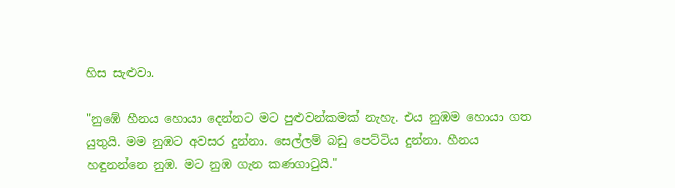හිස සැළුවා.

"නුඹේ හීනය හොයා දෙන්නට මට පුළුවන්කමක් නැහැ. එය නුඹම හොයා ගත යුතුයි. මම නුඹට අවසර දුන්නා. සෙල්ලම් බඩු පෙට්ටිය දුන්නා. හීනය හඳුනන්නෙ නුඹ. මට නුඹ ගැන කණගාටුයි."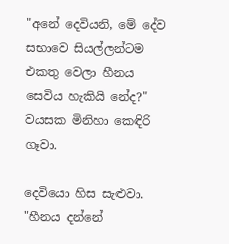"අනේ දෙවියනි, මේ දේව සභාවෙ සියල්ලන්ටම එකතු වෙලා හීනය සෙවිය හැකියි නේද?" වයසක මිනිහා කෙඳිරි ගෑවා.

දෙවියො හිස සැළුවා.
"හීනය දන්නේ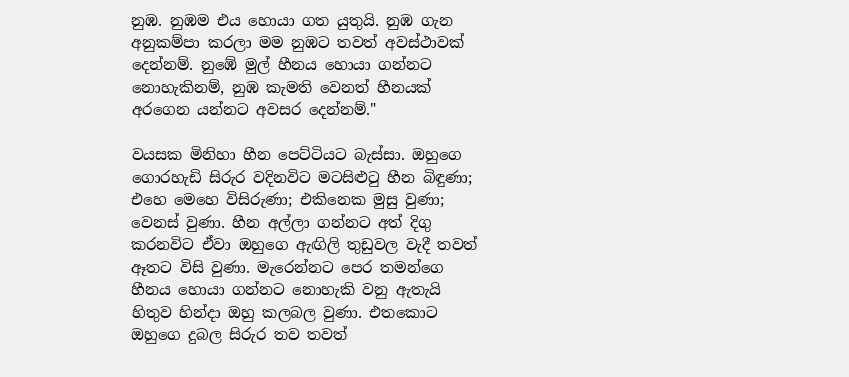නුඹ. නුඹම එය හොයා ගත යුතුයි. නුඹ ගැන අනුකම්පා කරලා මම නුඹට තවත් අවස්ථාවක් දෙන්නම්. නුඹේ මුල් හීනය හොයා ගන්නට නොහැකිනම්, නුඹ කැමති වෙනත් හීනයක් අරගෙන යන්නට අවසර දෙන්නම්."

වයසක මිනිහා හීන පෙට්ටියට බැස්සා. ඔහුගෙ ගොරහැඩි සිරුර වදිනවිට මටසිළුටු හීන බිඳුණා; එහෙ මෙහෙ විසිරුණා; එකිනෙක මුසු වුණා; වෙනස් වුණා. හීන අල්ලා ගන්නට අත් දිගු කරනවිට ඒවා ඔහුගෙ ඇඟිලි තුඩුවල වැදී තවත් ඈතට විසි වුණා. මැරෙන්නට පෙර තමන්ගෙ හීනය හොයා ගන්නට නොහැකි වනු ඇතැයි හිතුව හින්දා ඔහු කලබල වුණා. එතකොට ඔහුගෙ දුබල සිරුර තව තවත්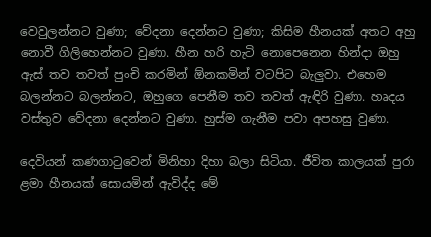වෙවුලන්නට වුණා; වේදනා දෙන්නට වුණා; කිසිම හීනයක් අතට අහු නොවී ගිලිහෙන්නට වුණා. හීන හරි හැටි නොපෙනෙන හින්දා ඔහු ඇස් තව තවත් පුංචි කරමින් ඕනකමින් වටපිට බැලුවා. එහෙම බලන්නට බලන්නට, ඔහුගෙ පෙනීම තව තවත් ඇඳිරි වුණා. හෘදය වස්තුව වේදනා දෙන්නට වුණා. හුස්ම ගැනීම පවා අපහසු වුණා.

දෙවියන් කණගාටුවෙන් මිනිහා දිහා බලා සිටියා. ජීවිත කාලයක් පුරා ළමා හීනයක් සොයමින් ඇවිද්ද මේ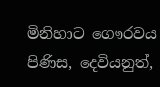මිනිහාට ගෞරවය පිණිස, දෙවියනුත්,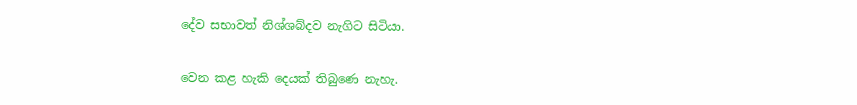දේව සභාවත් නිශ්ශබ්දව නැගිට සිටියා.

වෙන කළ හැකි දෙයක් තිබුණෙ නැහැ.